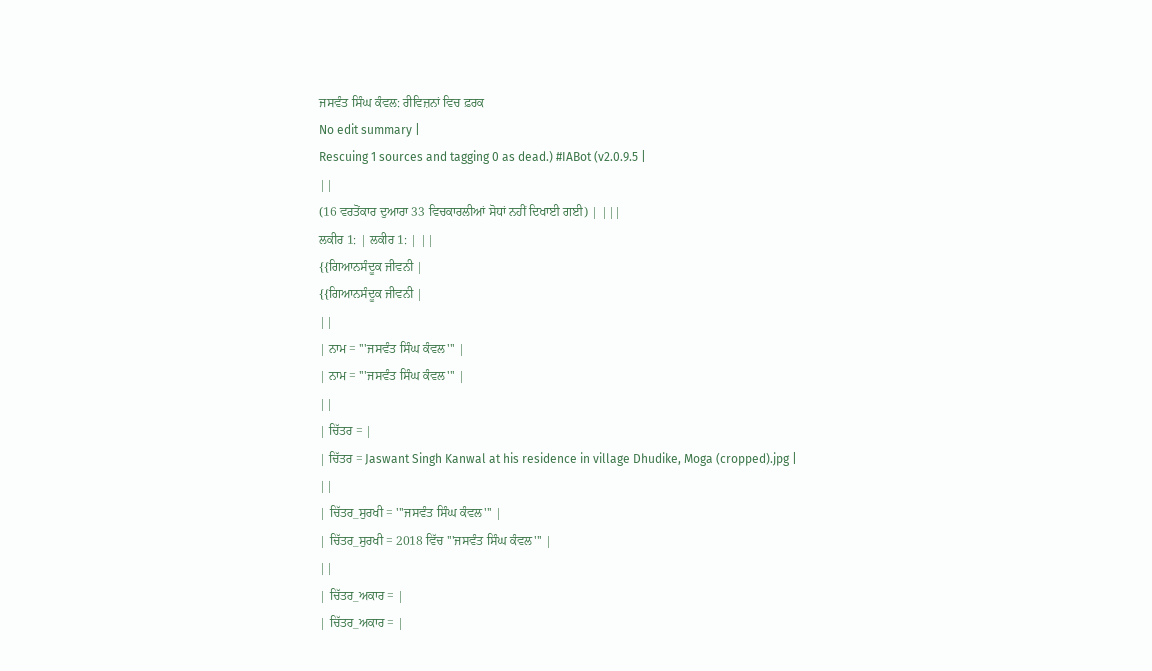ਜਸਵੰਤ ਸਿੰਘ ਕੰਵਲ: ਰੀਵਿਜ਼ਨਾਂ ਵਿਚ ਫ਼ਰਕ
No edit summary |
Rescuing 1 sources and tagging 0 as dead.) #IABot (v2.0.9.5 |
||
(16 ਵਰਤੋਂਕਾਰ ਦੁਆਰਾ 33 ਵਿਚਕਾਰਲੀਆਂ ਸੋਧਾਂ ਨਹੀਂ ਦਿਖਾਈ ਗਈ) | |||
ਲਕੀਰ 1: | ਲਕੀਰ 1: | ||
{{ਗਿਆਨਸੰਦੂਕ ਜੀਵਨੀ |
{{ਗਿਆਨਸੰਦੂਕ ਜੀਵਨੀ |
||
| ਨਾਮ = '''ਜਸਵੰਤ ਸਿੰਘ ਕੰਵਲ''' |
| ਨਾਮ = '''ਜਸਵੰਤ ਸਿੰਘ ਕੰਵਲ''' |
||
| ਚਿੱਤਰ = |
| ਚਿੱਤਰ = Jaswant Singh Kanwal at his residence in village Dhudike, Moga (cropped).jpg |
||
| ਚਿੱਤਰ_ਸੁਰਖੀ = '''ਜਸਵੰਤ ਸਿੰਘ ਕੰਵਲ''' |
| ਚਿੱਤਰ_ਸੁਰਖੀ = 2018 ਵਿੱਚ '''ਜਸਵੰਤ ਸਿੰਘ ਕੰਵਲ''' |
||
| ਚਿੱਤਰ_ਅਕਾਰ = |
| ਚਿੱਤਰ_ਅਕਾਰ = |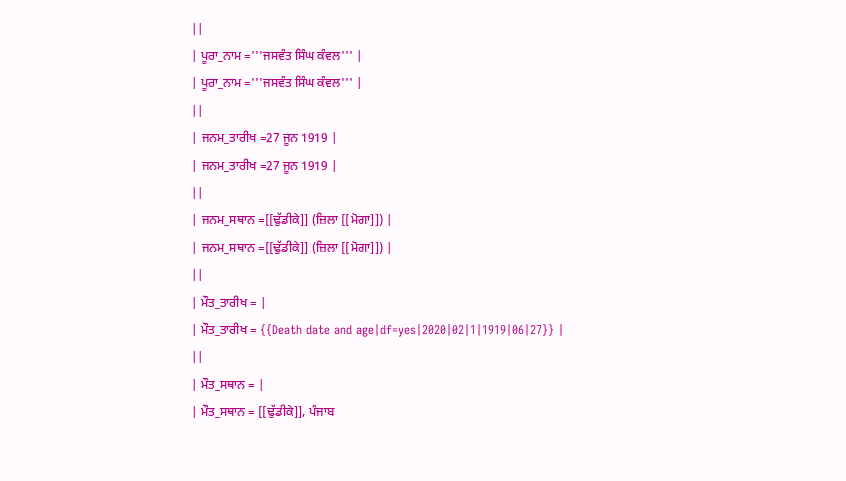||
| ਪੂਰਾ_ਨਾਮ ='''ਜਸਵੰਤ ਸਿੰਘ ਕੰਵਲ''' |
| ਪੂਰਾ_ਨਾਮ ='''ਜਸਵੰਤ ਸਿੰਘ ਕੰਵਲ''' |
||
| ਜਨਮ_ਤਾਰੀਖ =27 ਜੂਨ 1919 |
| ਜਨਮ_ਤਾਰੀਖ =27 ਜੂਨ 1919 |
||
| ਜਨਮ_ਸਥਾਨ =[[ਢੁੱਡੀਕੇ]] (ਜ਼ਿਲਾ [[ਮੋਗਾ]]) |
| ਜਨਮ_ਸਥਾਨ =[[ਢੁੱਡੀਕੇ]] (ਜ਼ਿਲਾ [[ਮੋਗਾ]]) |
||
| ਮੌਤ_ਤਾਰੀਖ = |
| ਮੌਤ_ਤਾਰੀਖ = {{Death date and age|df=yes|2020|02|1|1919|06|27}} |
||
| ਮੌਤ_ਸਥਾਨ = |
| ਮੌਤ_ਸਥਾਨ = [[ਢੁੱਡੀਕੇ]], ਪੰਜਾਬ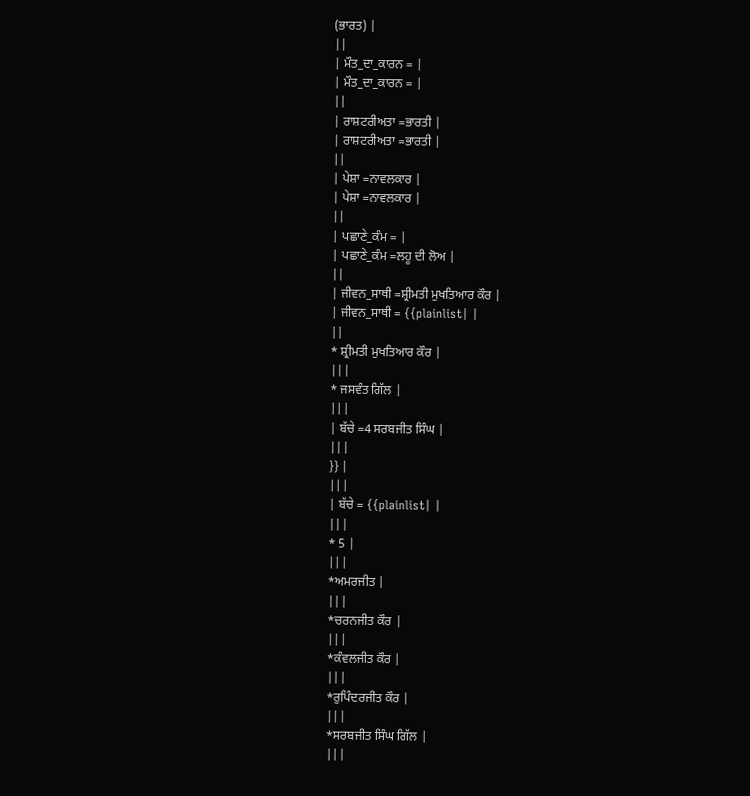(ਭਾਰਤ) |
||
| ਮੌਤ_ਦਾ_ਕਾਰਨ = |
| ਮੌਤ_ਦਾ_ਕਾਰਨ = |
||
| ਰਾਸ਼ਟਰੀਅਤਾ =ਭਾਰਤੀ |
| ਰਾਸ਼ਟਰੀਅਤਾ =ਭਾਰਤੀ |
||
| ਪੇਸ਼ਾ =ਨਾਵਲਕਾਰ |
| ਪੇਸ਼ਾ =ਨਾਵਲਕਾਰ |
||
| ਪਛਾਣੇ_ਕੰਮ = |
| ਪਛਾਣੇ_ਕੰਮ =ਲਹੂ ਦੀ ਲੋਅ |
||
| ਜੀਵਨ_ਸਾਥੀ =ਸ਼੍ਰੀਮਤੀ ਮੁਖਤਿਆਰ ਕੌਰ |
| ਜੀਵਨ_ਸਾਥੀ = {{plainlist| |
||
* ਸ਼੍ਰੀਮਤੀ ਮੁਖਤਿਆਰ ਕੌਰ |
|||
* ਜਸਵੰਤ ਗਿੱਲ |
|||
| ਬੱਚੇ =4 ਸਰਬਜੀਤ ਸਿੰਘ |
|||
}} |
|||
| ਬੱਚੇ = {{plainlist| |
|||
* 5 |
|||
*ਅਮਰਜੀਤ |
|||
*ਚਰਨਜੀਤ ਕੌਰ |
|||
*ਕੰਵਲਜੀਤ ਕੌਰ |
|||
*ਰੁਪਿੰਦਰਜੀਤ ਕੌਰ |
|||
*ਸਰਬਜੀਤ ਸਿੰਘ ਗਿੱਲ |
|||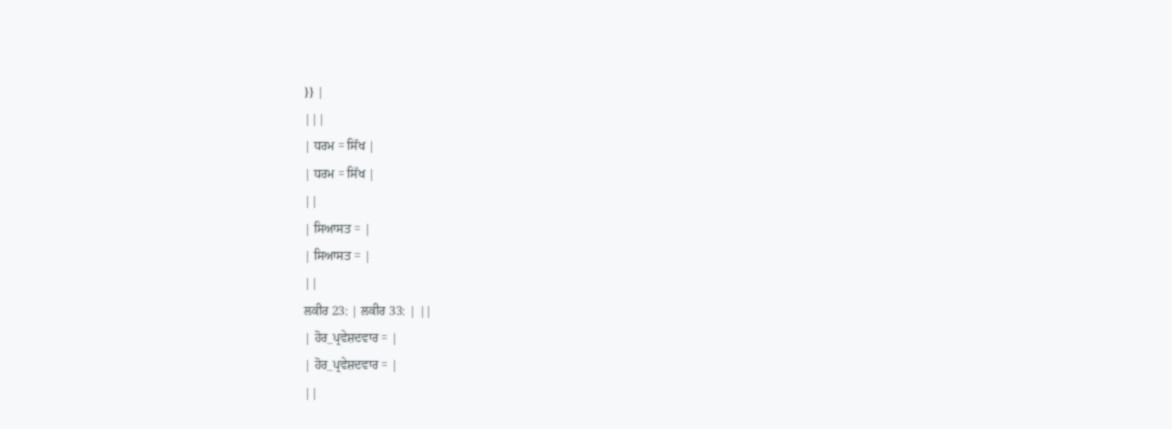}} |
|||
| ਧਰਮ = ਸਿੱਖ |
| ਧਰਮ = ਸਿੱਖ |
||
| ਸਿਆਸਤ = |
| ਸਿਆਸਤ = |
||
ਲਕੀਰ 23: | ਲਕੀਰ 33: | ||
| ਹੋਰ_ਪ੍ਰਵੇਸ਼ਦਵਾਰ = |
| ਹੋਰ_ਪ੍ਰਵੇਸ਼ਦਵਾਰ = |
||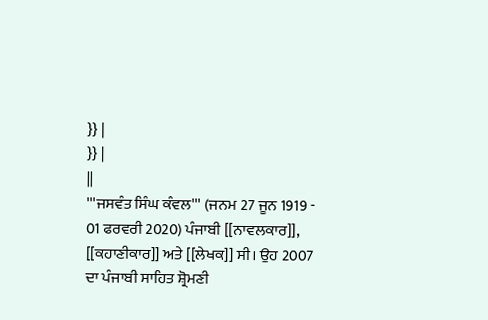}} |
}} |
||
'''ਜਸਵੰਤ ਸਿੰਘ ਕੰਵਲ''' (ਜਨਮ 27 ਜੂਨ 1919 - 01 ਫਰਵਰੀ 2020) ਪੰਜਾਬੀ [[ਨਾਵਲਕਾਰ]], [[ਕਹਾਣੀਕਾਰ]] ਅਤੇ [[ਲੇਖਕ]] ਸੀ। ਉਹ 2007 ਦਾ ਪੰਜਾਬੀ ਸਾਹਿਤ ਸ਼੍ਰੋਮਣੀ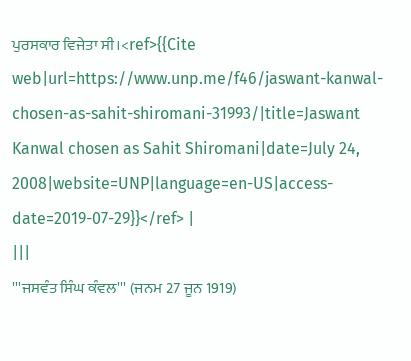ਪੁਰਸਕਾਰ ਵਿਜੇਤਾ ਸੀ।<ref>{{Cite web|url=https://www.unp.me/f46/jaswant-kanwal-chosen-as-sahit-shiromani-31993/|title=Jaswant Kanwal chosen as Sahit Shiromani|date=July 24, 2008|website=UNP|language=en-US|access-date=2019-07-29}}</ref> |
|||
'''ਜਸਵੰਤ ਸਿੰਘ ਕੰਵਲ''' (ਜਨਮ 27 ਜੂਨ 1919)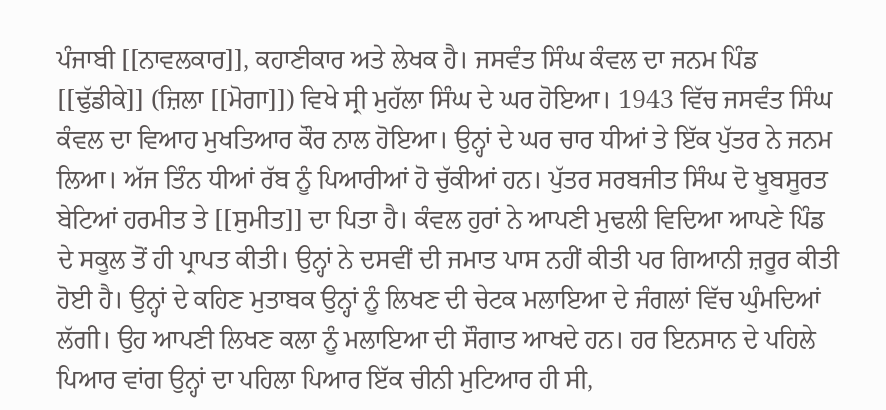ਪੰਜਾਬੀ [[ਨਾਵਲਕਾਰ]], ਕਹਾਣੀਕਾਰ ਅਤੇ ਲੇਖਕ ਹੈ। ਜਸਵੰਤ ਸਿੰਘ ਕੰਵਲ ਦਾ ਜਨਮ ਪਿੰਡ [[ਢੁੱਡੀਕੇ]] (ਜ਼ਿਲਾ [[ਮੋਗਾ]]) ਵਿਖੇ ਸ੍ਰੀ ਮੁਹੱਲਾ ਸਿੰਘ ਦੇ ਘਰ ਹੋਇਆ। 1943 ਵਿੱਚ ਜਸਵੰਤ ਸਿੰਘ ਕੰਵਲ ਦਾ ਵਿਆਹ ਮੁਖਤਿਆਰ ਕੌਰ ਨਾਲ ਹੋਇਆ। ਉਨ੍ਹਾਂ ਦੇ ਘਰ ਚਾਰ ਧੀਆਂ ਤੇ ਇੱਕ ਪੁੱਤਰ ਨੇ ਜਨਮ ਲਿਆ। ਅੱਜ ਤਿੰਨ ਧੀਆਂ ਰੱਬ ਨੂੰ ਪਿਆਰੀਆਂ ਹੋ ਚੁੱਕੀਆਂ ਹਨ। ਪੁੱਤਰ ਸਰਬਜੀਤ ਸਿੰਘ ਦੋ ਖੂਬਸੂਰਤ ਬੇਟਿਆਂ ਹਰਮੀਤ ਤੇ [[ਸੁਮੀਤ]] ਦਾ ਪਿਤਾ ਹੈ। ਕੰਵਲ ਹੁਰਾਂ ਨੇ ਆਪਣੀ ਮੁਢਲੀ ਵਿਦਿਆ ਆਪਣੇ ਪਿੰਡ ਦੇ ਸਕੂਲ ਤੋਂ ਹੀ ਪ੍ਰਾਪਤ ਕੀਤੀ। ਉਨ੍ਹਾਂ ਨੇ ਦਸਵੀਂ ਦੀ ਜਮਾਤ ਪਾਸ ਨਹੀਂ ਕੀਤੀ ਪਰ ਗਿਆਨੀ ਜ਼ਰੂਰ ਕੀਤੀ ਹੋਈ ਹੈ। ਉਨ੍ਹਾਂ ਦੇ ਕਹਿਣ ਮੁਤਾਬਕ ਉਨ੍ਹਾਂ ਨੂੰ ਲਿਖਣ ਦੀ ਚੇਟਕ ਮਲਾਇਆ ਦੇ ਜੰਗਲਾਂ ਵਿੱਚ ਘੁੰਮਦਿਆਂ ਲੱਗੀ। ਉਹ ਆਪਣੀ ਲਿਖਣ ਕਲਾ ਨੂੰ ਮਲਾਇਆ ਦੀ ਸੌਗਾਤ ਆਖਦੇ ਹਨ। ਹਰ ਇਨਸਾਨ ਦੇ ਪਹਿਲੇ ਪਿਆਰ ਵਾਂਗ ਉਨ੍ਹਾਂ ਦਾ ਪਹਿਲਾ ਪਿਆਰ ਇੱਕ ਚੀਨੀ ਮੁਟਿਆਰ ਹੀ ਸੀ,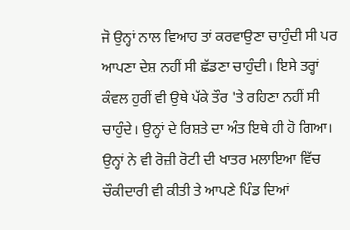ਜੋ ਉਨ੍ਹਾਂ ਨਾਲ ਵਿਆਹ ਤਾਂ ਕਰਵਾਉਣਾ ਚਾਹੁੰਦੀ ਸੀ ਪਰ ਆਪਣਾ ਦੇਸ਼ ਨਹੀਂ ਸੀ ਛੱਡਣਾ ਚਾਹੁੰਦੀ। ਇਸੇ ਤਰ੍ਹਾਂ ਕੰਵਲ ਹੁਰੀਂ ਵੀ ਉਥੇ ਪੱਕੇ ਤੌਰ 'ਤੇ ਰਹਿਣਾ ਨਹੀਂ ਸੀ ਚਾਹੁੰਦੇ। ਉਨ੍ਹਾਂ ਦੇ ਰਿਸ਼ਤੇ ਦਾ ਅੰਤ ਇਥੇ ਹੀ ਹੋ ਗਿਆ। ਉਨ੍ਹਾਂ ਨੇ ਵੀ ਰੋਜ਼ੀ ਰੋਟੀ ਦੀ ਖਾਤਰ ਮਲਾਇਆ ਵਿੱਚ ਚੌਕੀਦਾਰੀ ਵੀ ਕੀਤੀ ਤੇ ਆਪਣੇ ਪਿੰਡ ਦਿਆਂ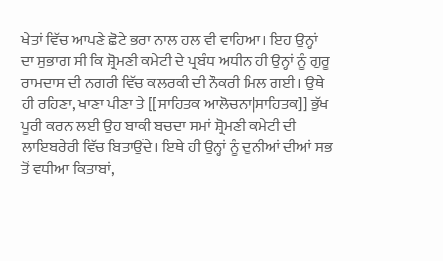ਖੇਤਾਂ ਵਿੱਚ ਆਪਣੇ ਛੋਟੇ ਭਰਾ ਨਾਲ ਹਲ ਵੀ ਵਾਹਿਆ। ਇਹ ਉਨ੍ਹਾਂ ਦਾ ਸੁਭਾਗ ਸੀ ਕਿ ਸ਼੍ਰੋਮਣੀ ਕਮੇਟੀ ਦੇ ਪ੍ਰਬੰਧ ਅਧੀਨ ਹੀ ਉਨ੍ਹਾਂ ਨੂੰ ਗੁਰੂ ਰਾਮਦਾਸ ਦੀ ਨਗਰੀ ਵਿੱਚ ਕਲਰਕੀ ਦੀ ਨੌਕਰੀ ਮਿਲ ਗਈ। ਉਥੇ ਹੀ ਰਹਿਣਾ, ਖਾਣਾ ਪੀਣਾ ਤੇ [[ਸਾਹਿਤਕ ਆਲੋਚਨਾ|ਸਾਹਿਤਕ]] ਭੁੱਖ ਪੂਰੀ ਕਰਨ ਲਈ ਉਹ ਬਾਕੀ ਬਚਦਾ ਸਮਾਂ ਸ਼੍ਰੋਮਣੀ ਕਮੇਟੀ ਦੀ ਲਾਇਬਰੇਰੀ ਵਿੱਚ ਬਿਤਾਉਂਦੇ। ਇਥੇ ਹੀ ਉਨ੍ਹਾਂ ਨੂੰ ਦੁਨੀਆਂ ਦੀਆਂ ਸਭ ਤੋਂ ਵਧੀਆ ਕਿਤਾਬਾਂ,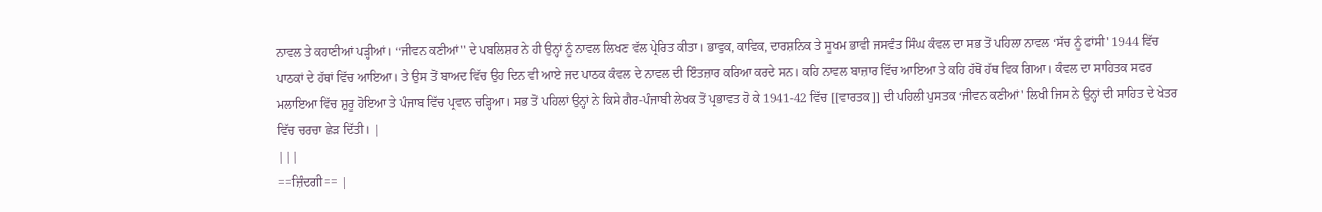ਨਾਵਲ ਤੇ ਕਹਾਣੀਆਂ ਪੜ੍ਹੀਆਂ। ‘‘ਜੀਵਨ ਕਣੀਆਂ'' ਦੇ ਪਬਲਿਸ਼ਰ ਨੇ ਹੀ ਉਨ੍ਹਾਂ ਨੂੰ ਨਾਵਲ ਲਿਖਣ ਵੱਲ ਪ੍ਰੇਰਿਤ ਕੀਤਾ। ਭਾਵੁਕ, ਕਾਵਿਕ, ਦਾਰਸ਼ਨਿਕ ਤੇ ਸੂਖਮ ਭਾਵੀ ਜਸਵੰਤ ਸਿੰਘ ਕੰਵਲ ਦਾ ਸਭ ਤੋਂ ਪਹਿਲਾ ਨਾਵਲ ‘ਸੱਚ ਨੂੰ ਫਾਂਸੀ' 1944 ਵਿੱਚ ਪਾਠਕਾਂ ਦੇ ਹੱਥਾਂ ਵਿੱਚ ਆਇਆ। ਤੇ ਉਸ ਤੋਂ ਬਾਅਦ ਵਿੱਚ ਉਹ ਦਿਨ ਵੀ ਆਏ ਜਦ ਪਾਠਕ ਕੰਵਲ ਦੇ ਨਾਵਲ ਦੀ ਇੰਤਜ਼ਾਰ ਕਰਿਆ ਕਰਦੇ ਸਨ। ਕਹਿ ਨਾਵਲ ਬਾਜ਼ਾਰ ਵਿੱਚ ਆਇਆ ਤੇ ਕਹਿ ਹੱਥੋਂ ਹੱਥ ਵਿਕ ਗਿਆ। ਕੰਵਲ ਦਾ ਸਾਹਿਤਕ ਸਫਰ ਮਲਾਇਆ ਵਿੱਚ ਸ਼ੁਰੂ ਹੋਇਆ ਤੇ ਪੰਜਾਬ ਵਿੱਚ ਪ੍ਰਵਾਨ ਚੜ੍ਹਿਆ। ਸਭ ਤੋਂ ਪਹਿਲਾਂ ਉਨ੍ਹਾਂ ਨੇ ਕਿਸੇ ਗੈਰ-ਪੰਜਾਬੀ ਲੇਖਕ ਤੋਂ ਪ੍ਰਭਾਵਤ ਹੋ ਕੇ 1941-42 ਵਿੱਚ [[ਵਾਰਤਕ]] ਦੀ ਪਹਿਲੀ ਪੁਸਤਕ ‘ਜੀਵਨ ਕਣੀਆਂ' ਲਿਖੀ ਜਿਸ ਨੇ ਉਨ੍ਹਾਂ ਦੀ ਸਾਹਿਤ ਦੇ ਖੇਤਰ ਵਿੱਚ ਚਰਚਾ ਛੇੜ ਦਿੱਤੀ। |
|||
==ਜ਼ਿੰਦਗੀ== |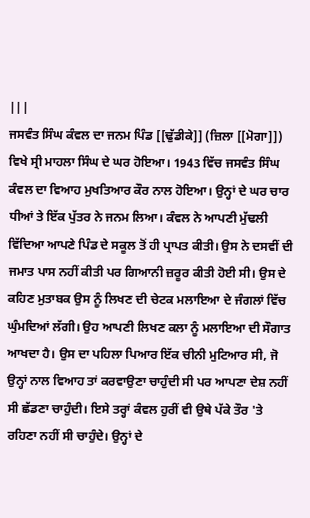|||
ਜਸਵੰਤ ਸਿੰਘ ਕੰਵਲ ਦਾ ਜਨਮ ਪਿੰਡ [[ਢੁੱਡੀਕੇ]] (ਜ਼ਿਲਾ [[ਮੋਗਾ]]) ਵਿਖੇ ਸ੍ਰੀ ਮਾਹਲਾ ਸਿੰਘ ਦੇ ਘਰ ਹੋਇਆ। 1943 ਵਿੱਚ ਜਸਵੰਤ ਸਿੰਘ ਕੰਵਲ ਦਾ ਵਿਆਹ ਮੁਖਤਿਆਰ ਕੌਰ ਨਾਲ ਹੋਇਆ। ਉਨ੍ਹਾਂ ਦੇ ਘਰ ਚਾਰ ਧੀਆਂ ਤੇ ਇੱਕ ਪੁੱਤਰ ਨੇ ਜਨਮ ਲਿਆ। ਕੰਵਲ ਨੇ ਆਪਣੀ ਮੁੱਢਲੀ ਵਿੱਦਿਆ ਆਪਣੇ ਪਿੰਡ ਦੇ ਸਕੂਲ ਤੋਂ ਹੀ ਪ੍ਰਾਪਤ ਕੀਤੀ। ਉਸ ਨੇ ਦਸਵੀਂ ਦੀ ਜਮਾਤ ਪਾਸ ਨਹੀਂ ਕੀਤੀ ਪਰ ਗਿਆਨੀ ਜ਼ਰੂਰ ਕੀਤੀ ਹੋਈ ਸੀ। ਉਸ ਦੇ ਕਹਿਣ ਮੁਤਾਬਕ ਉਸ ਨੂੰ ਲਿਖਣ ਦੀ ਚੇਟਕ ਮਲਾਇਆ ਦੇ ਜੰਗਲਾਂ ਵਿੱਚ ਘੁੰਮਦਿਆਂ ਲੱਗੀ। ਉਹ ਆਪਣੀ ਲਿਖਣ ਕਲਾ ਨੂੰ ਮਲਾਇਆ ਦੀ ਸੌਗਾਤ ਆਖਦਾ ਹੈ। ਉਸ ਦਾ ਪਹਿਲਾ ਪਿਆਰ ਇੱਕ ਚੀਨੀ ਮੁਟਿਆਰ ਸੀ, ਜੋ ਉਨ੍ਹਾਂ ਨਾਲ ਵਿਆਹ ਤਾਂ ਕਰਵਾਉਣਾ ਚਾਹੁੰਦੀ ਸੀ ਪਰ ਆਪਣਾ ਦੇਸ਼ ਨਹੀਂ ਸੀ ਛੱਡਣਾ ਚਾਹੁੰਦੀ। ਇਸੇ ਤਰ੍ਹਾਂ ਕੰਵਲ ਹੁਰੀਂ ਵੀ ਉਥੇ ਪੱਕੇ ਤੌਰ 'ਤੇ ਰਹਿਣਾ ਨਹੀਂ ਸੀ ਚਾਹੁੰਦੇ। ਉਨ੍ਹਾਂ ਦੇ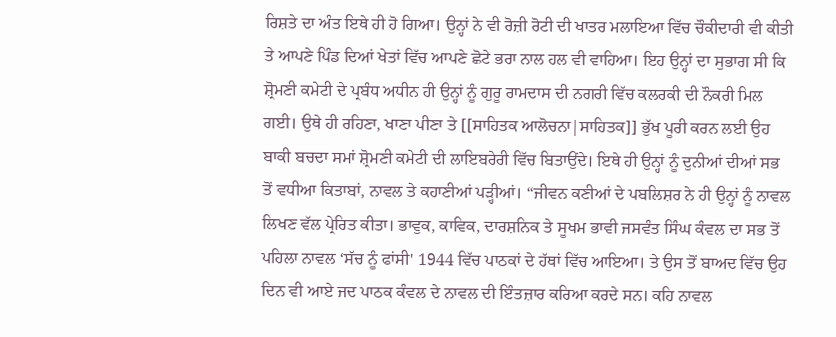ਰਿਸ਼ਤੇ ਦਾ ਅੰਤ ਇਥੇ ਹੀ ਹੋ ਗਿਆ। ਉਨ੍ਹਾਂ ਨੇ ਵੀ ਰੋਜ਼ੀ ਰੋਟੀ ਦੀ ਖਾਤਰ ਮਲਾਇਆ ਵਿੱਚ ਚੌਕੀਦਾਰੀ ਵੀ ਕੀਤੀ ਤੇ ਆਪਣੇ ਪਿੰਡ ਦਿਆਂ ਖੇਤਾਂ ਵਿੱਚ ਆਪਣੇ ਛੋਟੇ ਭਰਾ ਨਾਲ ਹਲ ਵੀ ਵਾਹਿਆ। ਇਹ ਉਨ੍ਹਾਂ ਦਾ ਸੁਭਾਗ ਸੀ ਕਿ ਸ਼੍ਰੋਮਣੀ ਕਮੇਟੀ ਦੇ ਪ੍ਰਬੰਧ ਅਧੀਨ ਹੀ ਉਨ੍ਹਾਂ ਨੂੰ ਗੁਰੂ ਰਾਮਦਾਸ ਦੀ ਨਗਰੀ ਵਿੱਚ ਕਲਰਕੀ ਦੀ ਨੌਕਰੀ ਮਿਲ ਗਈ। ਉਥੇ ਹੀ ਰਹਿਣਾ, ਖਾਣਾ ਪੀਣਾ ਤੇ [[ਸਾਹਿਤਕ ਆਲੋਚਨਾ|ਸਾਹਿਤਕ]] ਭੁੱਖ ਪੂਰੀ ਕਰਨ ਲਈ ਉਹ ਬਾਕੀ ਬਚਦਾ ਸਮਾਂ ਸ਼੍ਰੋਮਣੀ ਕਮੇਟੀ ਦੀ ਲਾਇਬਰੇਰੀ ਵਿੱਚ ਬਿਤਾਉਂਦੇ। ਇਥੇ ਹੀ ਉਨ੍ਹਾਂ ਨੂੰ ਦੁਨੀਆਂ ਦੀਆਂ ਸਭ ਤੋਂ ਵਧੀਆ ਕਿਤਾਬਾਂ, ਨਾਵਲ ਤੇ ਕਹਾਣੀਆਂ ਪੜ੍ਹੀਆਂ। ‘‘ਜੀਵਨ ਕਣੀਆਂ ਦੇ ਪਬਲਿਸ਼ਰ ਨੇ ਹੀ ਉਨ੍ਹਾਂ ਨੂੰ ਨਾਵਲ ਲਿਖਣ ਵੱਲ ਪ੍ਰੇਰਿਤ ਕੀਤਾ। ਭਾਵੁਕ, ਕਾਵਿਕ, ਦਾਰਸ਼ਨਿਕ ਤੇ ਸੂਖਮ ਭਾਵੀ ਜਸਵੰਤ ਸਿੰਘ ਕੰਵਲ ਦਾ ਸਭ ਤੋਂ ਪਹਿਲਾ ਨਾਵਲ ‘ਸੱਚ ਨੂੰ ਫਾਂਸੀ' 1944 ਵਿੱਚ ਪਾਠਕਾਂ ਦੇ ਹੱਥਾਂ ਵਿੱਚ ਆਇਆ। ਤੇ ਉਸ ਤੋਂ ਬਾਅਦ ਵਿੱਚ ਉਹ ਦਿਨ ਵੀ ਆਏ ਜਦ ਪਾਠਕ ਕੰਵਲ ਦੇ ਨਾਵਲ ਦੀ ਇੰਤਜ਼ਾਰ ਕਰਿਆ ਕਰਦੇ ਸਨ। ਕਹਿ ਨਾਵਲ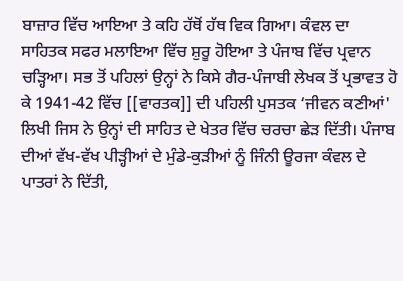ਬਾਜ਼ਾਰ ਵਿੱਚ ਆਇਆ ਤੇ ਕਹਿ ਹੱਥੋਂ ਹੱਥ ਵਿਕ ਗਿਆ। ਕੰਵਲ ਦਾ ਸਾਹਿਤਕ ਸਫਰ ਮਲਾਇਆ ਵਿੱਚ ਸ਼ੁਰੂ ਹੋਇਆ ਤੇ ਪੰਜਾਬ ਵਿੱਚ ਪ੍ਰਵਾਨ ਚੜ੍ਹਿਆ। ਸਭ ਤੋਂ ਪਹਿਲਾਂ ਉਨ੍ਹਾਂ ਨੇ ਕਿਸੇ ਗੈਰ-ਪੰਜਾਬੀ ਲੇਖਕ ਤੋਂ ਪ੍ਰਭਾਵਤ ਹੋ ਕੇ 1941-42 ਵਿੱਚ [[ਵਾਰਤਕ]] ਦੀ ਪਹਿਲੀ ਪੁਸਤਕ ‘ਜੀਵਨ ਕਣੀਆਂ' ਲਿਖੀ ਜਿਸ ਨੇ ਉਨ੍ਹਾਂ ਦੀ ਸਾਹਿਤ ਦੇ ਖੇਤਰ ਵਿੱਚ ਚਰਚਾ ਛੇੜ ਦਿੱਤੀ। ਪੰਜਾਬ ਦੀਆਂ ਵੱਖ-ਵੱਖ ਪੀੜ੍ਹੀਆਂ ਦੇ ਮੁੰਡੇ-ਕੁੜੀਆਂ ਨੂੰ ਜਿੰਨੀ ਊਰਜਾ ਕੰਵਲ ਦੇ ਪਾਤਰਾਂ ਨੇ ਦਿੱਤੀ,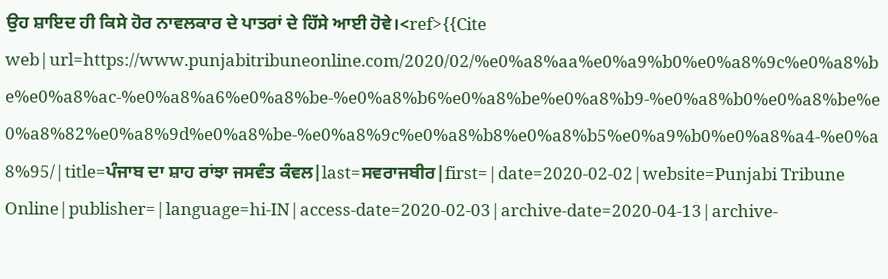ਉਹ ਸ਼ਾਇਦ ਹੀ ਕਿਸੇ ਹੋਰ ਨਾਵਲਕਾਰ ਦੇ ਪਾਤਰਾਂ ਦੇ ਹਿੱਸੇ ਆਈ ਹੋਵੇ।<ref>{{Cite web|url=https://www.punjabitribuneonline.com/2020/02/%e0%a8%aa%e0%a9%b0%e0%a8%9c%e0%a8%be%e0%a8%ac-%e0%a8%a6%e0%a8%be-%e0%a8%b6%e0%a8%be%e0%a8%b9-%e0%a8%b0%e0%a8%be%e0%a8%82%e0%a8%9d%e0%a8%be-%e0%a8%9c%e0%a8%b8%e0%a8%b5%e0%a9%b0%e0%a8%a4-%e0%a8%95/|title=ਪੰਜਾਬ ਦਾ ਸ਼ਾਹ ਰਾਂਝਾ ਜਸਵੰਤ ਕੰਵਲ|last=ਸਵਰਾਜਬੀਰ|first=|date=2020-02-02|website=Punjabi Tribune Online|publisher=|language=hi-IN|access-date=2020-02-03|archive-date=2020-04-13|archive-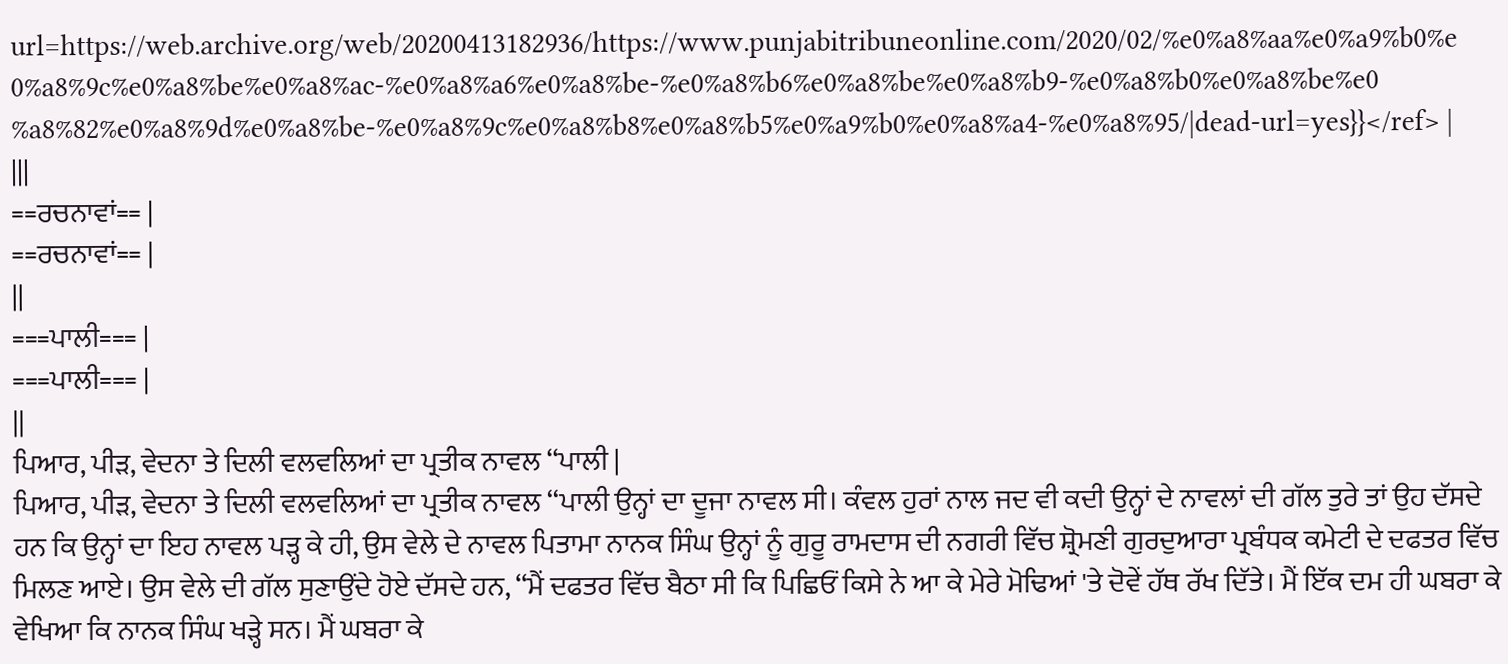url=https://web.archive.org/web/20200413182936/https://www.punjabitribuneonline.com/2020/02/%e0%a8%aa%e0%a9%b0%e0%a8%9c%e0%a8%be%e0%a8%ac-%e0%a8%a6%e0%a8%be-%e0%a8%b6%e0%a8%be%e0%a8%b9-%e0%a8%b0%e0%a8%be%e0%a8%82%e0%a8%9d%e0%a8%be-%e0%a8%9c%e0%a8%b8%e0%a8%b5%e0%a9%b0%e0%a8%a4-%e0%a8%95/|dead-url=yes}}</ref> |
|||
==ਰਚਨਾਵਾਂ== |
==ਰਚਨਾਵਾਂ== |
||
===ਪਾਲੀ=== |
===ਪਾਲੀ=== |
||
ਪਿਆਰ, ਪੀੜ, ਵੇਦਨਾ ਤੇ ਦਿਲੀ ਵਲਵਲਿਆਂ ਦਾ ਪ੍ਰਤੀਕ ਨਾਵਲ ‘‘ਪਾਲੀ |
ਪਿਆਰ, ਪੀੜ, ਵੇਦਨਾ ਤੇ ਦਿਲੀ ਵਲਵਲਿਆਂ ਦਾ ਪ੍ਰਤੀਕ ਨਾਵਲ ‘‘ਪਾਲੀ ਉਨ੍ਹਾਂ ਦਾ ਦੂਜਾ ਨਾਵਲ ਸੀ। ਕੰਵਲ ਹੁਰਾਂ ਨਾਲ ਜਦ ਵੀ ਕਦੀ ਉਨ੍ਹਾਂ ਦੇ ਨਾਵਲਾਂ ਦੀ ਗੱਲ ਤੁਰੇ ਤਾਂ ਉਹ ਦੱਸਦੇ ਹਨ ਕਿ ਉਨ੍ਹਾਂ ਦਾ ਇਹ ਨਾਵਲ ਪੜ੍ਹ ਕੇ ਹੀ, ਉਸ ਵੇਲੇ ਦੇ ਨਾਵਲ ਪਿਤਾਮਾ ਨਾਨਕ ਸਿੰਘ ਉਨ੍ਹਾਂ ਨੂੰ ਗੁਰੂ ਰਾਮਦਾਸ ਦੀ ਨਗਰੀ ਵਿੱਚ ਸ਼੍ਰੋਮਣੀ ਗੁਰਦੁਆਰਾ ਪ੍ਰਬੰਧਕ ਕਮੇਟੀ ਦੇ ਦਫਤਰ ਵਿੱਚ ਮਿਲਣ ਆਏ। ਉਸ ਵੇਲੇ ਦੀ ਗੱਲ ਸੁਣਾਉਂਦੇ ਹੋਏ ਦੱਸਦੇ ਹਨ, ‘‘ਮੈਂ ਦਫਤਰ ਵਿੱਚ ਬੈਠਾ ਸੀ ਕਿ ਪਿਛਿਓਂ ਕਿਸੇ ਨੇ ਆ ਕੇ ਮੇਰੇ ਮੋਢਿਆਂ 'ਤੇ ਦੋਵੇਂ ਹੱਥ ਰੱਖ ਦਿੱਤੇ। ਮੈਂ ਇੱਕ ਦਮ ਹੀ ਘਬਰਾ ਕੇ ਵੇਖਿਆ ਕਿ ਨਾਨਕ ਸਿੰਘ ਖੜ੍ਹੇ ਸਨ। ਮੈਂ ਘਬਰਾ ਕੇ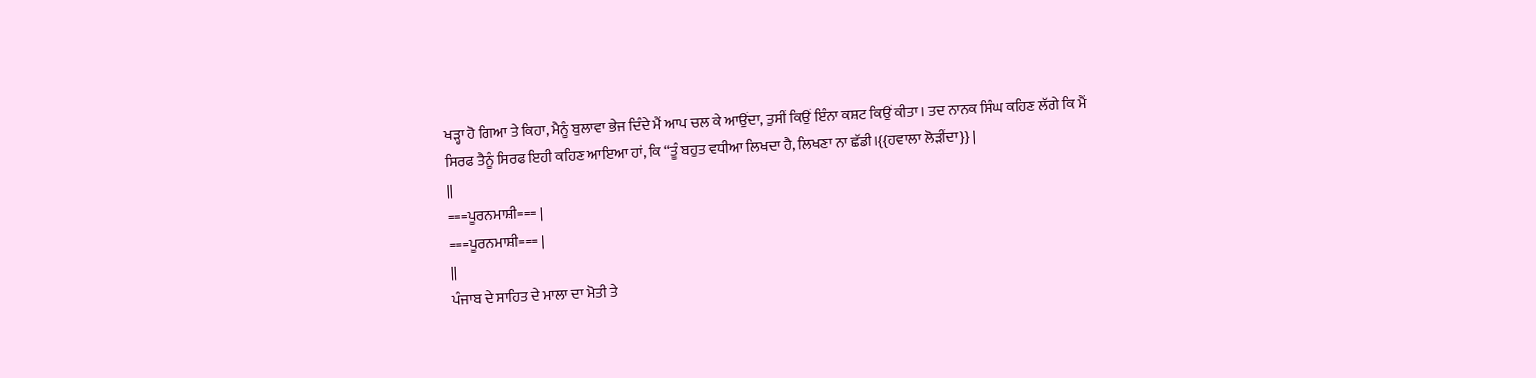ਖੜ੍ਹਾ ਹੋ ਗਿਆ ਤੇ ਕਿਹਾ, ਮੈਨੂੰ ਬੁਲਾਵਾ ਭੇਜ ਦਿੰਦੇ ਮੈਂ ਆਪ ਚਲ ਕੇ ਆਉਂਦਾ, ਤੁਸੀਂ ਕਿਉਂ ਇੰਨਾ ਕਸ਼ਟ ਕਿਉਂ ਕੀਤਾ। ਤਦ ਨਾਨਕ ਸਿੰਘ ਕਹਿਣ ਲੱਗੇ ਕਿ ਮੈਂ ਸਿਰਫ ਤੈਨੂੰ ਸਿਰਫ ਇਹੀ ਕਹਿਣ ਆਇਆ ਹਾਂ, ਕਿ ‘‘ਤੂੰ ਬਹੁਤ ਵਧੀਆ ਲਿਖਦਾ ਹੈ, ਲਿਖਣਾ ਨਾ ਛੱਡੀ।{{ਹਵਾਲਾ ਲੋੜੀਂਦਾ}} |
||
===ਪੂਰਨਮਾਸ਼ੀ=== |
===ਪੂਰਨਮਾਸ਼ੀ=== |
||
ਪੰਜਾਬ ਦੇ ਸਾਹਿਤ ਦੇ ਮਾਲਾ ਦਾ ਮੋਤੀ ਤੇ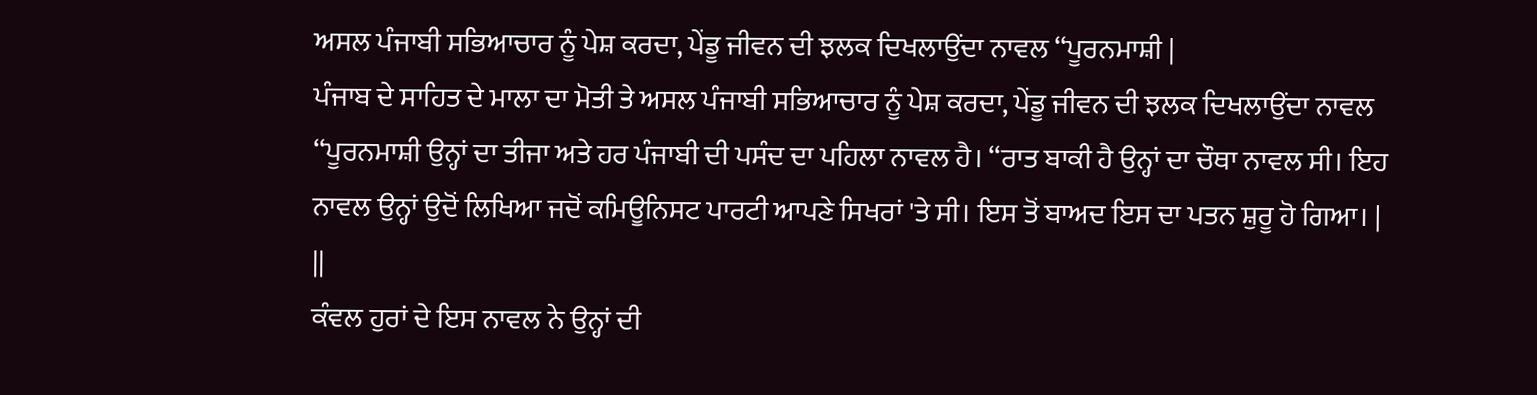ਅਸਲ ਪੰਜਾਬੀ ਸਭਿਆਚਾਰ ਨੂੰ ਪੇਸ਼ ਕਰਦਾ, ਪੇਂਡੂ ਜੀਵਨ ਦੀ ਝਲਕ ਦਿਖਲਾਉਂਦਾ ਨਾਵਲ ‘‘ਪੂਰਨਮਾਸ਼ੀ |
ਪੰਜਾਬ ਦੇ ਸਾਹਿਤ ਦੇ ਮਾਲਾ ਦਾ ਮੋਤੀ ਤੇ ਅਸਲ ਪੰਜਾਬੀ ਸਭਿਆਚਾਰ ਨੂੰ ਪੇਸ਼ ਕਰਦਾ, ਪੇਂਡੂ ਜੀਵਨ ਦੀ ਝਲਕ ਦਿਖਲਾਉਂਦਾ ਨਾਵਲ ‘‘ਪੂਰਨਮਾਸ਼ੀ ਉਨ੍ਹਾਂ ਦਾ ਤੀਜਾ ਅਤੇ ਹਰ ਪੰਜਾਬੀ ਦੀ ਪਸੰਦ ਦਾ ਪਹਿਲਾ ਨਾਵਲ ਹੈ। ‘‘ਰਾਤ ਬਾਕੀ ਹੈ ਉਨ੍ਹਾਂ ਦਾ ਚੌਥਾ ਨਾਵਲ ਸੀ। ਇਹ ਨਾਵਲ ਉਨ੍ਹਾਂ ਉਦੋਂ ਲਿਖਿਆ ਜਦੋਂ ਕਮਿਊਨਿਸਟ ਪਾਰਟੀ ਆਪਣੇ ਸਿਖਰਾਂ 'ਤੇ ਸੀ। ਇਸ ਤੋਂ ਬਾਅਦ ਇਸ ਦਾ ਪਤਨ ਸ਼ੁਰੂ ਹੋ ਗਿਆ। |
||
ਕੰਵਲ ਹੁਰਾਂ ਦੇ ਇਸ ਨਾਵਲ ਨੇ ਉਨ੍ਹਾਂ ਦੀ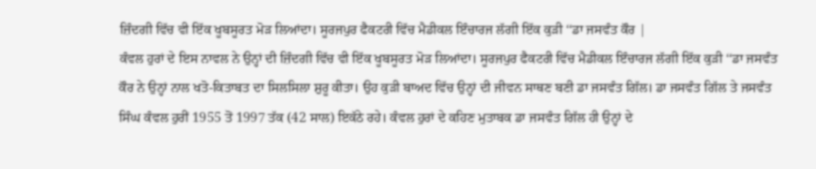ਜ਼ਿੰਦਗੀ ਵਿੱਚ ਵੀ ਇੱਕ ਖੂਬਸੂਰਤ ਮੋੜ ਲਿਆਂਦਾ। ਸੂਰਜਪੁਰ ਫੈਕਟਰੀ ਵਿੱਚ ਮੈਡੀਕਲ ਇੰਚਾਰਜ ਲੱਗੀ ਇੱਕ ਕੁੜੀ ‘‘ਡਾ ਜਸਵੰਤ ਕੌਰ |
ਕੰਵਲ ਹੁਰਾਂ ਦੇ ਇਸ ਨਾਵਲ ਨੇ ਉਨ੍ਹਾਂ ਦੀ ਜ਼ਿੰਦਗੀ ਵਿੱਚ ਵੀ ਇੱਕ ਖੂਬਸੂਰਤ ਮੋੜ ਲਿਆਂਦਾ। ਸੂਰਜਪੁਰ ਫੈਕਟਰੀ ਵਿੱਚ ਮੈਡੀਕਲ ਇੰਚਾਰਜ ਲੱਗੀ ਇੱਕ ਕੁੜੀ ‘‘ਡਾ ਜਸਵੰਤ ਕੌਰ ਨੇ ਉਨ੍ਹਾਂ ਨਾਲ ਖਤੋ-ਕਿਤਾਬਤ ਦਾ ਸਿਲਸਿਲਾ ਸ਼ੁਰੂ ਕੀਤਾ। ਉਹ ਕੁੜੀ ਬਾਅਦ ਵਿੱਚ ਉਨ੍ਹਾਂ ਦੀ ਜੀਵਨ ਸਾਥਣ ਬਣੀ ਡਾ ਜਸਵੰਤ ਗਿੱਲ। ਡਾ ਜਸਵੰਤ ਗਿੱਲ ਤੇ ਜਸਵੰਤ ਸਿੰਘ ਕੰਵਲ ਹੁਰੀਂ 1955 ਤੋਂ 1997 ਤੱਕ (42 ਸਾਲ) ਇਕੱਠੇ ਰਹੇ। ਕੰਵਲ ਹੁਰਾਂ ਦੇ ਕਹਿਣ ਮੁਤਾਬਕ ਡਾ ਜਸਵੰਤ ਗਿੱਲ ਹੀ ਉਨ੍ਹਾਂ ਦੇ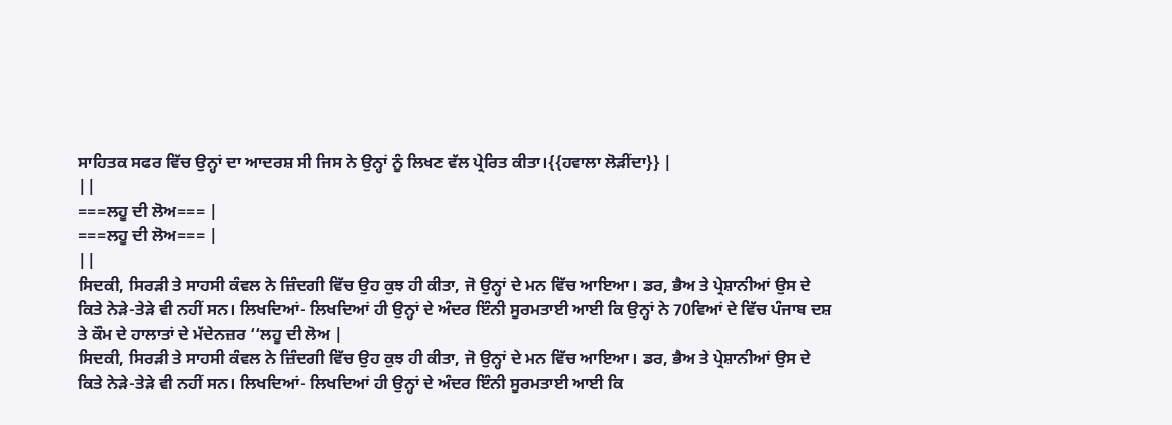ਸਾਹਿਤਕ ਸਫਰ ਵਿੱਚ ਉਨ੍ਹਾਂ ਦਾ ਆਦਰਸ਼ ਸੀ ਜਿਸ ਨੇ ਉਨ੍ਹਾਂ ਨੂੰ ਲਿਖਣ ਵੱਲ ਪ੍ਰੇਰਿਤ ਕੀਤਾ।{{ਹਵਾਲਾ ਲੋੜੀਂਦਾ}} |
||
===ਲਹੂ ਦੀ ਲੋਅ=== |
===ਲਹੂ ਦੀ ਲੋਅ=== |
||
ਸਿਦਕੀ, ਸਿਰੜੀ ਤੇ ਸਾਹਸੀ ਕੰਵਲ ਨੇ ਜ਼ਿੰਦਗੀ ਵਿੱਚ ਉਹ ਕੁਝ ਹੀ ਕੀਤਾ, ਜੋ ਉਨ੍ਹਾਂ ਦੇ ਮਨ ਵਿੱਚ ਆਇਆ। ਡਰ, ਭੈਅ ਤੇ ਪ੍ਰੇਸ਼ਾਨੀਆਂ ਉਸ ਦੇ ਕਿਤੇ ਨੇੜੇ-ਤੇੜੇ ਵੀ ਨਹੀਂ ਸਨ। ਲਿਖਦਿਆਂ- ਲਿਖਦਿਆਂ ਹੀ ਉਨ੍ਹਾਂ ਦੇ ਅੰਦਰ ਇੰਨੀ ਸੂਰਮਤਾਈ ਆਈ ਕਿ ਉਨ੍ਹਾਂ ਨੇ 70ਵਿਆਂ ਦੇ ਵਿੱਚ ਪੰਜਾਬ ਦਸ਼ ਤੇ ਕੌਮ ਦੇ ਹਾਲਾਤਾਂ ਦੇ ਮੱਦੇਨਜ਼ਰ ‘‘ਲਹੂ ਦੀ ਲੋਅ |
ਸਿਦਕੀ, ਸਿਰੜੀ ਤੇ ਸਾਹਸੀ ਕੰਵਲ ਨੇ ਜ਼ਿੰਦਗੀ ਵਿੱਚ ਉਹ ਕੁਝ ਹੀ ਕੀਤਾ, ਜੋ ਉਨ੍ਹਾਂ ਦੇ ਮਨ ਵਿੱਚ ਆਇਆ। ਡਰ, ਭੈਅ ਤੇ ਪ੍ਰੇਸ਼ਾਨੀਆਂ ਉਸ ਦੇ ਕਿਤੇ ਨੇੜੇ-ਤੇੜੇ ਵੀ ਨਹੀਂ ਸਨ। ਲਿਖਦਿਆਂ- ਲਿਖਦਿਆਂ ਹੀ ਉਨ੍ਹਾਂ ਦੇ ਅੰਦਰ ਇੰਨੀ ਸੂਰਮਤਾਈ ਆਈ ਕਿ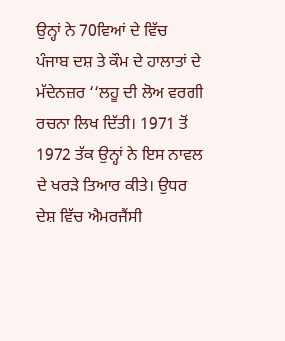ਉਨ੍ਹਾਂ ਨੇ 70ਵਿਆਂ ਦੇ ਵਿੱਚ ਪੰਜਾਬ ਦਸ਼ ਤੇ ਕੌਮ ਦੇ ਹਾਲਾਤਾਂ ਦੇ ਮੱਦੇਨਜ਼ਰ ‘‘ਲਹੂ ਦੀ ਲੋਅ ਵਰਗੀ ਰਚਨਾ ਲਿਖ ਦਿੱਤੀ। 1971 ਤੋਂ 1972 ਤੱਕ ਉਨ੍ਹਾਂ ਨੇ ਇਸ ਨਾਵਲ ਦੇ ਖਰੜੇ ਤਿਆਰ ਕੀਤੇ। ਉਧਰ ਦੇਸ਼ ਵਿੱਚ ਐਮਰਜੈਂਸੀ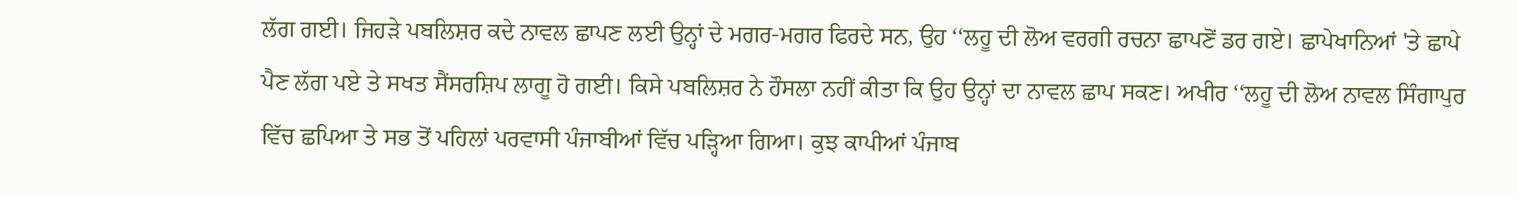ਲੱਗ ਗਈ। ਜਿਹੜੇ ਪਬਲਿਸ਼ਰ ਕਦੇ ਨਾਵਲ ਛਾਪਣ ਲਈ ਉਨ੍ਹਾਂ ਦੇ ਮਗਰ-ਮਗਰ ਫਿਰਦੇ ਸਨ, ਉਹ ‘‘ਲਹੂ ਦੀ ਲੋਅ ਵਰਗੀ ਰਚਨਾ ਛਾਪਣੋਂ ਡਰ ਗਏ। ਛਾਪੇਖਾਨਿਆਂ 'ਤੇ ਛਾਪੇ ਪੈਣ ਲੱਗ ਪਏ ਤੇ ਸਖਤ ਸੈਂਸਰਸ਼ਿਪ ਲਾਗੂ ਹੋ ਗਈ। ਕਿਸੇ ਪਬਲਿਸ਼ਰ ਨੇ ਹੌਸਲਾ ਨਹੀਂ ਕੀਤਾ ਕਿ ਉਹ ਉਨ੍ਹਾਂ ਦਾ ਨਾਵਲ ਛਾਪ ਸਕਣ। ਅਖੀਰ ‘‘ਲਹੂ ਦੀ ਲੋਅ ਨਾਵਲ ਸਿੰਗਾਪੁਰ ਵਿੱਚ ਛਪਿਆ ਤੇ ਸਭ ਤੋਂ ਪਹਿਲਾਂ ਪਰਵਾਸੀ ਪੰਜਾਬੀਆਂ ਵਿੱਚ ਪੜ੍ਹਿਆ ਗਿਆ। ਕੁਝ ਕਾਪੀਆਂ ਪੰਜਾਬ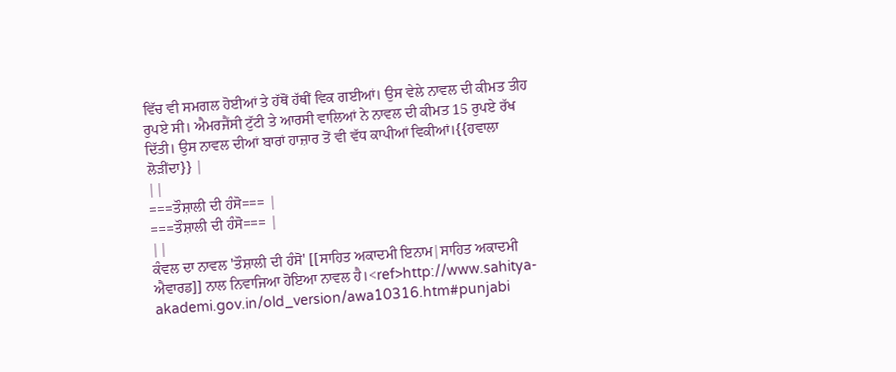ਵਿੱਚ ਵੀ ਸਮਗਲ ਹੋਈਆਂ ਤੇ ਹੱਥੋਂ ਹੱਥੀਂ ਵਿਕ ਗਈਆਂ। ਉਸ ਵੇਲੇ ਨਾਵਲ ਦੀ ਕੀਮਤ ਤੀਹ ਰੁਪਏ ਸੀ। ਐਮਰਜੈਂਸੀ ਟੁੱਟੀ ਤੇ ਆਰਸੀ ਵਾਲਿਆਂ ਨੇ ਨਾਵਲ ਦੀ ਕੀਮਤ 15 ਰੁਪਏ ਰੱਖ ਦਿੱਤੀ। ਉਸ ਨਾਵਲ ਦੀਆਂ ਬਾਰਾਂ ਹਾਜ਼ਾਰ ਤੋਂ ਵੀ ਵੱਧ ਕਾਪੀਆਂ ਵਿਕੀਆਂ।{{ਹਵਾਲਾ ਲੋੜੀਂਦਾ}} |
||
===ਤੌਸ਼ਾਲੀ ਦੀ ਹੰਸੋ=== |
===ਤੌਸ਼ਾਲੀ ਦੀ ਹੰਸੋ=== |
||
ਕੰਵਲ ਦਾ ਨਾਵਲ 'ਤੌਸ਼ਾਲੀ ਦੀ ਹੰਸੋ' [[ਸਾਹਿਤ ਅਕਾਦਮੀ ਇਨਾਮ|ਸਾਹਿਤ ਅਕਾਦਮੀ ਐਵਾਰਡ]] ਨਾਲ ਨਿਵਾਜਿਆ ਹੋਇਆ ਨਾਵਲ ਹੈ।<ref>http://www.sahitya-akademi.gov.in/old_version/awa10316.htm#punjabi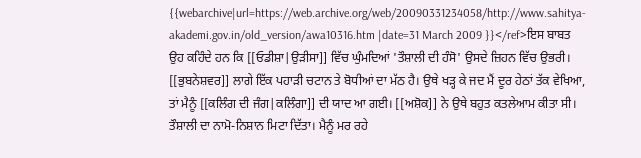{{webarchive|url=https://web.archive.org/web/20090331234058/http://www.sahitya-akademi.gov.in/old_version/awa10316.htm |date=31 March 2009 }}</ref>ਇਸ ਬਾਬਤ ਉਹ ਕਹਿੰਦੇ ਹਨ ਕਿ [[ਓਡੀਸ਼ਾ|ਉੜੀਸਾ]] ਵਿੱਚ ਘੁੰਮਦਿਆਂ 'ਤੌਸ਼ਾਲੀ ਦੀ ਹੰਸੋ' ਉਸਦੇ ਜ਼ਿਹਨ ਵਿੱਚ ਉਭਰੀ। [[ਭੁਬਨੇਸ਼ਵਰ]] ਲਾਗੇ ਇੱਕ ਪਹਾੜੀ ਚਟਾਨ ਤੇ ਬੋਧੀਆਂ ਦਾ ਮੱਠ ਹੈ। ਉਥੇ ਖੜ੍ਹ ਕੇ ਜਦ ਮੈਂ ਦੂਰ ਹੇਠਾਂ ਤੱਕ ਵੇਖਿਆ, ਤਾਂ ਮੈਨੂੰ [[ਕਲਿੰਗ ਦੀ ਜੰਗ|ਕਲਿੰਗਾ]] ਦੀ ਯਾਦ ਆ ਗਈ। [[ਅਸ਼ੋਕ]] ਨੇ ਉਥੇ ਬਹੁਤ ਕਤਲੇਆਮ ਕੀਤਾ ਸੀ। ਤੌਸ਼ਾਲੀ ਦਾ ਨਾਮੋ-ਨਿਸ਼ਾਨ ਮਿਟਾ ਦਿੱਤਾ। ਮੈਨੂੰ ਮਰ ਰਹੇ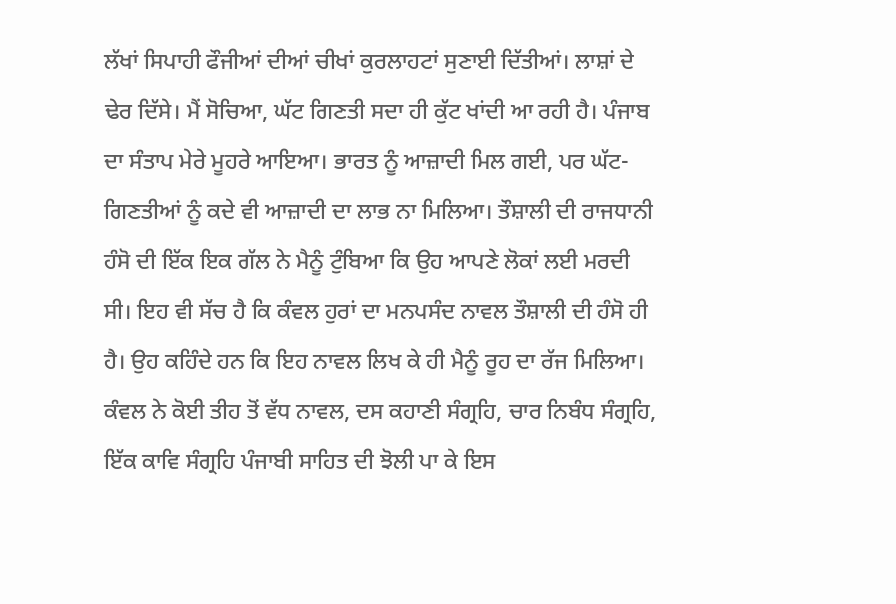ਲੱਖਾਂ ਸਿਪਾਹੀ ਫੌਜੀਆਂ ਦੀਆਂ ਚੀਖਾਂ ਕੁਰਲਾਹਟਾਂ ਸੁਣਾਈ ਦਿੱਤੀਆਂ। ਲਾਸ਼ਾਂ ਦੇ ਢੇਰ ਦਿੱਸੇ। ਮੈਂ ਸੋਚਿਆ, ਘੱਟ ਗਿਣਤੀ ਸਦਾ ਹੀ ਕੁੱਟ ਖਾਂਦੀ ਆ ਰਹੀ ਹੈ। ਪੰਜਾਬ ਦਾ ਸੰਤਾਪ ਮੇਰੇ ਮੂਹਰੇ ਆਇਆ। ਭਾਰਤ ਨੂੰ ਆਜ਼ਾਦੀ ਮਿਲ ਗਈ, ਪਰ ਘੱਟ-ਗਿਣਤੀਆਂ ਨੂੰ ਕਦੇ ਵੀ ਆਜ਼ਾਦੀ ਦਾ ਲਾਭ ਨਾ ਮਿਲਿਆ। ਤੌਸ਼ਾਲੀ ਦੀ ਰਾਜਧਾਨੀ ਹੰਸੋ ਦੀ ਇੱਕ ਇਕ ਗੱਲ ਨੇ ਮੈਨੂੰ ਟੁੰਬਿਆ ਕਿ ਉਹ ਆਪਣੇ ਲੋਕਾਂ ਲਈ ਮਰਦੀ ਸੀ। ਇਹ ਵੀ ਸੱਚ ਹੈ ਕਿ ਕੰਵਲ ਹੁਰਾਂ ਦਾ ਮਨਪਸੰਦ ਨਾਵਲ ਤੌਸ਼ਾਲੀ ਦੀ ਹੰਸੋ ਹੀ ਹੈ। ਉਹ ਕਹਿੰਦੇ ਹਨ ਕਿ ਇਹ ਨਾਵਲ ਲਿਖ ਕੇ ਹੀ ਮੈਨੂੰ ਰੂਹ ਦਾ ਰੱਜ ਮਿਲਿਆ। ਕੰਵਲ ਨੇ ਕੋਈ ਤੀਹ ਤੋਂ ਵੱਧ ਨਾਵਲ, ਦਸ ਕਹਾਣੀ ਸੰਗ੍ਰਹਿ, ਚਾਰ ਨਿਬੰਧ ਸੰਗ੍ਰਹਿ, ਇੱਕ ਕਾਵਿ ਸੰਗ੍ਰਹਿ ਪੰਜਾਬੀ ਸਾਹਿਤ ਦੀ ਝੋਲੀ ਪਾ ਕੇ ਇਸ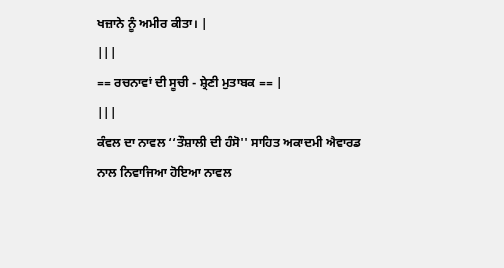ਖਜ਼ਾਨੇ ਨੂੰ ਅਮੀਰ ਕੀਤਾ। |
|||
== ਰਚਨਾਵਾਂ ਦੀ ਸੂਚੀ - ਸ਼੍ਰੇਣੀ ਮੁਤਾਬਕ == |
|||
ਕੰਵਲ ਦਾ ਨਾਵਲ ‘‘ਤੌਸ਼ਾਲੀ ਦੀ ਹੰਸੋ'' ਸਾਹਿਤ ਅਕਾਦਮੀ ਐਵਾਰਡ ਨਾਲ ਨਿਵਾਜਿਆ ਹੋਇਆ ਨਾਵਲ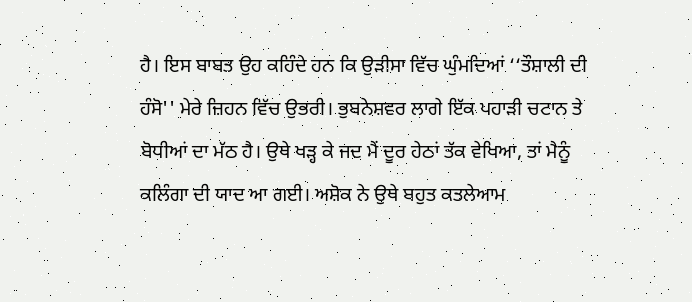ਹੈ। ਇਸ ਬਾਬਤ ਉਹ ਕਹਿੰਦੇ ਹਨ ਕਿ ਉੜੀਸਾ ਵਿੱਚ ਘੁੰਮਦਿਆਂ ‘‘ਤੌਸ਼ਾਲੀ ਦੀ ਹੰਸੋ'' ਮੇਰੇ ਜ਼ਿਹਨ ਵਿੱਚ ਉਭਰੀ। ਭੁਬਨੇਸ਼ਵਰ ਲਾਗੇ ਇੱਕ ਪਹਾੜੀ ਚਟਾਨ ਤੇ ਬੋਧੀਆਂ ਦਾ ਮੱਠ ਹੈ। ਉਥੇ ਖੜ੍ਹ ਕੇ ਜਦ ਮੈਂ ਦੂਰ ਹੇਠਾਂ ਤੱਕ ਵੇਖਿਆ, ਤਾਂ ਮੈਨੂੰ ਕਲਿੰਗਾ ਦੀ ਯਾਦ ਆ ਗਈ। ਅਸ਼ੋਕ ਨੇ ਉਥੇ ਬਹੁਤ ਕਤਲੇਆਮ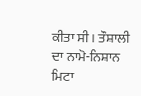ਕੀਤਾ ਸੀ। ਤੌਸ਼ਾਲੀ ਦਾ ਨਾਮੋ-ਨਿਸ਼ਾਨ ਮਿਟਾ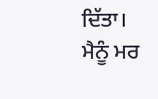ਦਿੱਤਾ। ਮੈਨੂੰ ਮਰ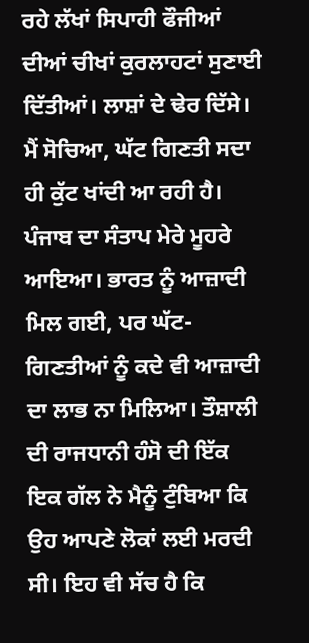ਰਹੇ ਲੱਖਾਂ ਸਿਪਾਹੀ ਫੌਜੀਆਂ ਦੀਆਂ ਚੀਖਾਂ ਕੁਰਲਾਹਟਾਂ ਸੁਣਾਈ ਦਿੱਤੀਆਂ। ਲਾਸ਼ਾਂ ਦੇ ਢੇਰ ਦਿੱਸੇ। ਮੈਂ ਸੋਚਿਆ, ਘੱਟ ਗਿਣਤੀ ਸਦਾ ਹੀ ਕੁੱਟ ਖਾਂਦੀ ਆ ਰਹੀ ਹੈ। ਪੰਜਾਬ ਦਾ ਸੰਤਾਪ ਮੇਰੇ ਮੂਹਰੇ ਆਇਆ। ਭਾਰਤ ਨੂੰ ਆਜ਼ਾਦੀ ਮਿਲ ਗਈ, ਪਰ ਘੱਟ-ਗਿਣਤੀਆਂ ਨੂੰ ਕਦੇ ਵੀ ਆਜ਼ਾਦੀ ਦਾ ਲਾਭ ਨਾ ਮਿਲਿਆ। ਤੌਸ਼ਾਲੀ ਦੀ ਰਾਜਧਾਨੀ ਹੰਸੋ ਦੀ ਇੱਕ ਇਕ ਗੱਲ ਨੇ ਮੈਨੂੰ ਟੁੰਬਿਆ ਕਿ ਉਹ ਆਪਣੇ ਲੋਕਾਂ ਲਈ ਮਰਦੀ ਸੀ। ਇਹ ਵੀ ਸੱਚ ਹੈ ਕਿ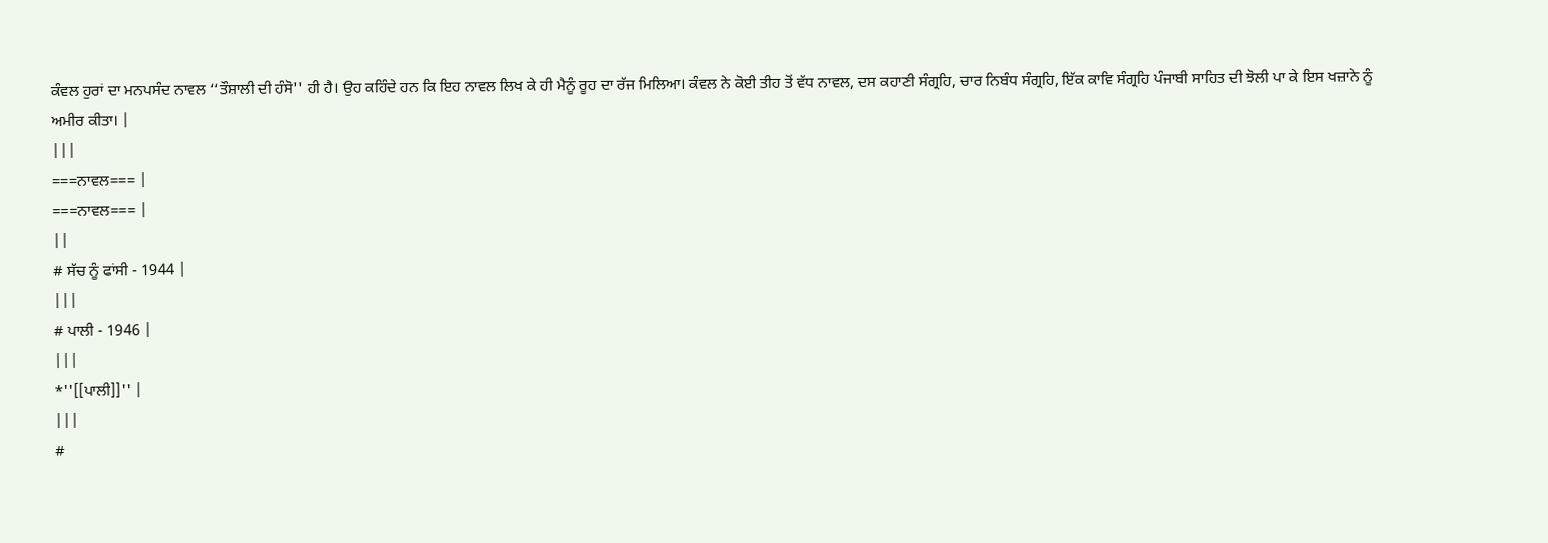ਕੰਵਲ ਹੁਰਾਂ ਦਾ ਮਨਪਸੰਦ ਨਾਵਲ ‘‘ਤੌਸ਼ਾਲੀ ਦੀ ਹੰਸੋ'' ਹੀ ਹੈ। ਉਹ ਕਹਿੰਦੇ ਹਨ ਕਿ ਇਹ ਨਾਵਲ ਲਿਖ ਕੇ ਹੀ ਮੈਨੂੰ ਰੂਹ ਦਾ ਰੱਜ ਮਿਲਿਆ। ਕੰਵਲ ਨੇ ਕੋਈ ਤੀਹ ਤੋਂ ਵੱਧ ਨਾਵਲ, ਦਸ ਕਹਾਣੀ ਸੰਗ੍ਰਹਿ, ਚਾਰ ਨਿਬੰਧ ਸੰਗ੍ਰਹਿ, ਇੱਕ ਕਾਵਿ ਸੰਗ੍ਰਹਿ ਪੰਜਾਬੀ ਸਾਹਿਤ ਦੀ ਝੋਲੀ ਪਾ ਕੇ ਇਸ ਖਜ਼ਾਨੇ ਨੂੰ ਅਮੀਰ ਕੀਤਾ। |
|||
===ਨਾਵਲ=== |
===ਨਾਵਲ=== |
||
# ਸੱਚ ਨੂੰ ਫਾਂਸੀ - 1944 |
|||
# ਪਾਲੀ - 1946 |
|||
*''[[ਪਾਲੀ]]'' |
|||
#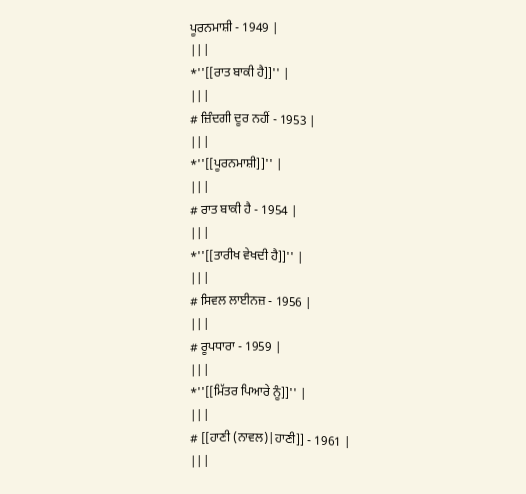ਪੂਰਨਮਾਸ਼ੀ - 1949 |
|||
*''[[ਰਾਤ ਬਾਕੀ ਹੈ]]'' |
|||
# ਜ਼ਿੰਦਗੀ ਦੂਰ ਨਹੀਂ - 1953 |
|||
*''[[ਪੂਰਨਮਾਸ਼ੀ]]'' |
|||
# ਰਾਤ ਬਾਕੀ ਹੈ - 1954 |
|||
*''[[ਤਾਰੀਖ ਵੇਖਦੀ ਹੈ]]'' |
|||
# ਸਿਵਲ ਲਾਈਨਜ਼ - 1956 |
|||
# ਰੂਪਧਾਰਾ - 1959 |
|||
*''[[ਮਿੱਤਰ ਪਿਆਰੇ ਨੂੰ]]'' |
|||
# [[ਹਾਣੀ (ਨਾਵਲ)|ਹਾਣੀ]] - 1961 |
|||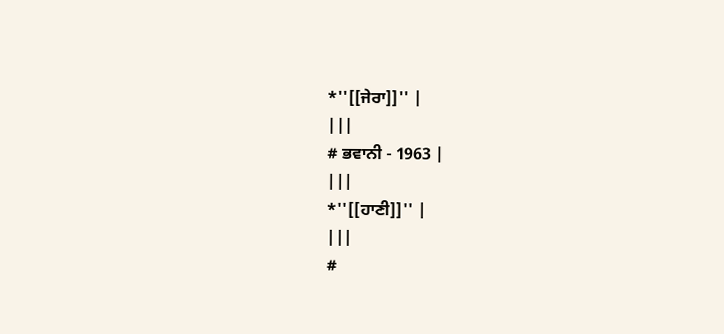*''[[ਜੇਰਾ]]'' |
|||
# ਭਵਾਨੀ - 1963 |
|||
*''[[ਹਾਣੀ]]'' |
|||
#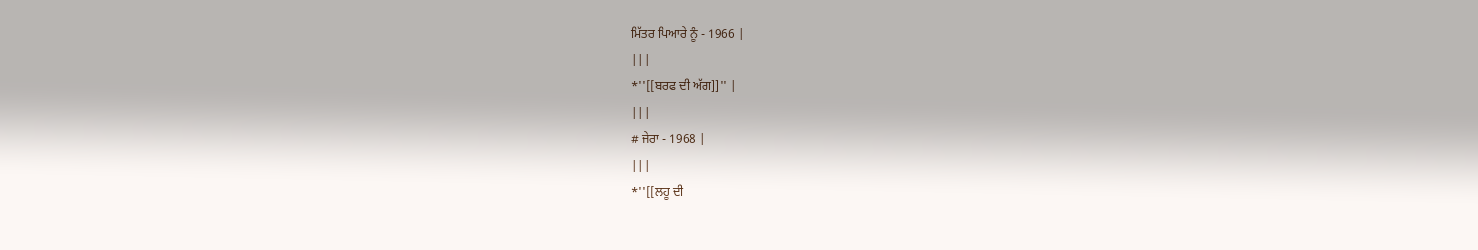ਮਿੱਤਰ ਪਿਆਰੇ ਨੂੰ - 1966 |
|||
*''[[ਬਰਫ ਦੀ ਅੱਗ]]'' |
|||
# ਜੇਰਾ - 1968 |
|||
*''[[ਲਹੂ ਦੀ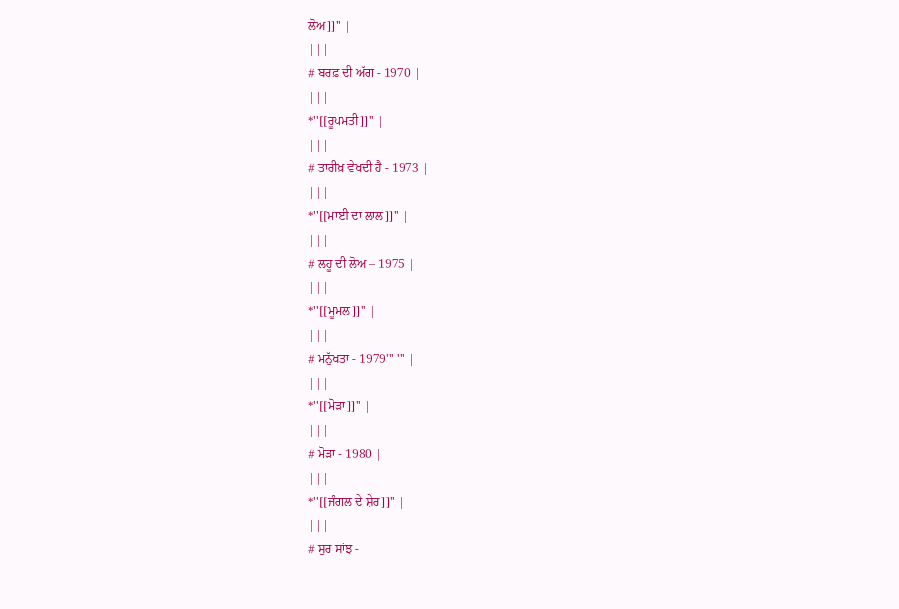ਲੋਅ]]'' |
|||
# ਬਰਫ਼ ਦੀ ਅੱਗ - 1970 |
|||
*''[[ਰੂਪਮਤੀ]]'' |
|||
# ਤਾਰੀਖ਼ ਵੇਖਦੀ ਹੈ - 1973 |
|||
*''[[ਮਾਈ ਦਾ ਲਾਲ]]'' |
|||
# ਲਹੂ ਦੀ ਲੋਅ – 1975 |
|||
*''[[ਮੂਮਲ]]'' |
|||
# ਮਨੁੱਖਤਾ - 1979''' ''' |
|||
*''[[ਮੋੜਾ]]'' |
|||
# ਮੋੜਾ - 1980 |
|||
*''[[ਜੰਗਲ ਦੇ ਸ਼ੇਰ]]'' |
|||
# ਸੁਰ ਸਾਂਝ -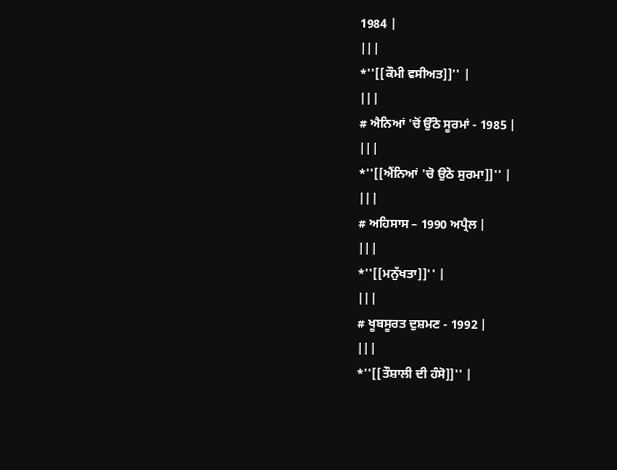1984 |
|||
*''[[ਕੌਮੀ ਵਸੀਅਤ]]'' |
|||
# ਐਨਿਆਂ 'ਚੋਂ ਉੱਠੋ ਸੂਰਮਾਂ - 1985 |
|||
*''[[ਐਂਨਿਆਂ 'ਚੋ ਉਠੋ ਸੁਰਮਾ]]'' |
|||
# ਅਹਿਸਾਸ – 1990 ਅਪ੍ਰੈਲ |
|||
*''[[ਮਨੁੱਖਤਾ]]'' |
|||
# ਖੂਬਸੂਰਤ ਦੁਸ਼ਮਣ - 1992 |
|||
*''[[ਤੌਸ਼ਾਲੀ ਦੀ ਹੰਸੋ]]'' |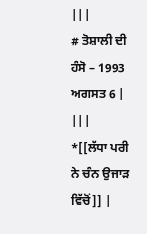|||
# ਤੋਸ਼ਾਲੀ ਦੀ ਹੰਸੋ – 1993 ਅਗਸਤ 6 |
|||
*[[ਲੱਧਾ ਪਰੀ ਨੇ ਚੰਨ ਉਜਾੜ ਵਿੱਚੋਂ]] |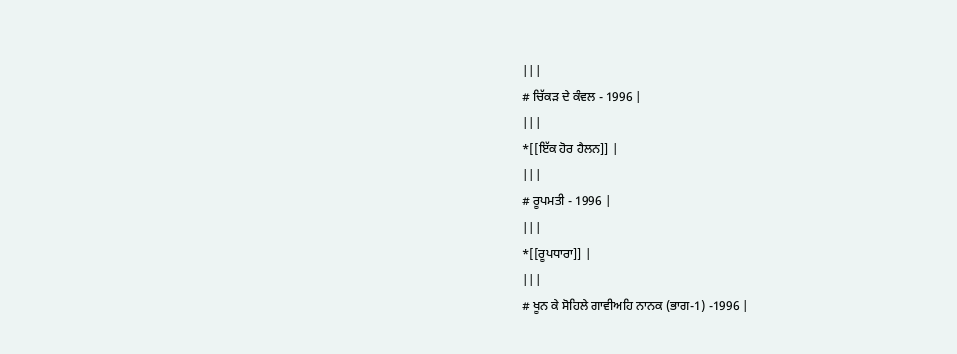|||
# ਚਿੱਕੜ ਦੇ ਕੰਵਲ - 1996 |
|||
*[[ਇੱਕ ਹੋਰ ਹੈਲਨ]] |
|||
# ਰੂਪਮਤੀ - 1996 |
|||
*[[ਰੂਪਧਾਰਾ]] |
|||
# ਖੂਨ ਕੇ ਸੋਹਿਲੇ ਗਾਵੀਅਹਿ ਨਾਨਕ (ਭਾਗ-1) -1996 |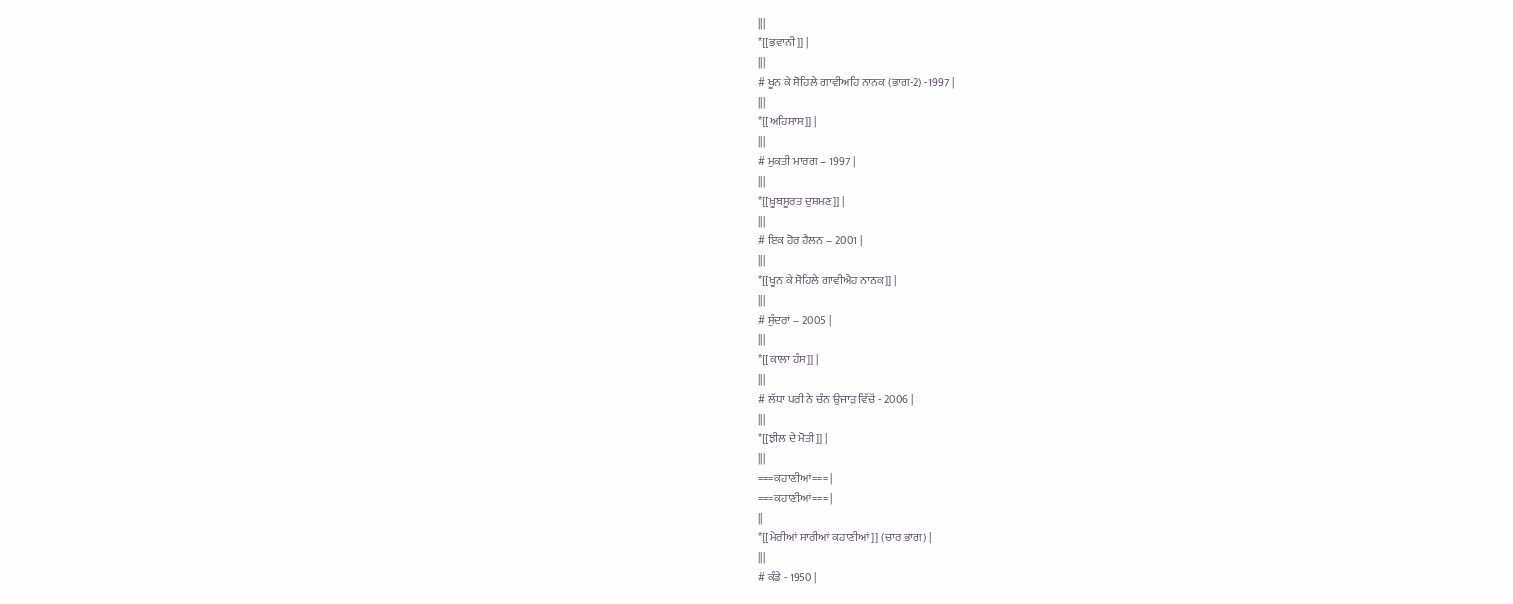|||
*[[ਭਵਾਨੀ]] |
|||
# ਖੂਨ ਕੇ ਸੋਹਿਲੇ ਗਾਵੀਅਹਿ ਨਾਨਕ (ਭਾਗ-2) -1997 |
|||
*[[ਅਹਿਸਾਸ]] |
|||
# ਮੁਕਤੀ ਮਾਰਗ – 1997 |
|||
*[[ਖ਼ੂਬਸੂਰਤ ਦੁਸ਼ਮਣ]] |
|||
# ਇਕ ਹੋਰ ਹੈਲਨ – 2001 |
|||
*[[ਖੂਨ ਕੇ ਸੋਹਿਲੇ ਗਾਵੀਐਹ ਨਾਨਕ]] |
|||
# ਸੁੰਦਰਾਂ – 2005 |
|||
*[[ਕਾਲਾ ਹੰਸ]] |
|||
# ਲੱਧਾ ਪਰੀ ਨੇ ਚੰਨ ਉਜਾੜ ਵਿੱਚੋਂ - 2006 |
|||
*[[ਝੀਲ ਦੇ ਮੋਤੀ]] |
|||
===ਕਹਾਣੀਆਂ=== |
===ਕਹਾਣੀਆਂ=== |
||
*[[ਮੇਰੀਆਂ ਸਾਰੀਆਂ ਕਹਾਣੀਆਂ]] (ਚਾਰ ਭਾਗ) |
|||
# ਕੰਡੇ - 1950 |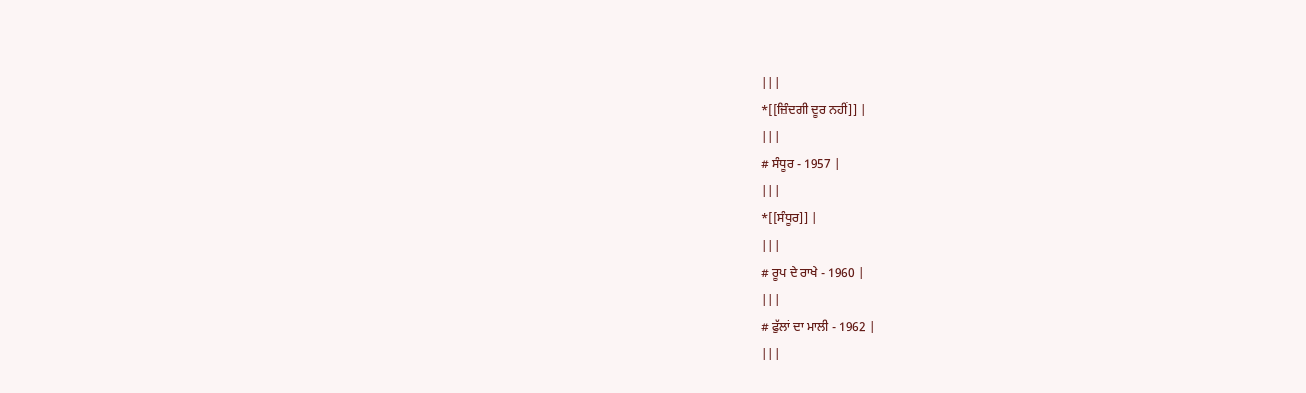|||
*[[ਜ਼ਿੰਦਗੀ ਦੂਰ ਨਹੀਂ]] |
|||
# ਸੰਧੂਰ - 1957 |
|||
*[[ਸੰਧੂਰ]] |
|||
# ਰੂਪ ਦੇ ਰਾਖੇ - 1960 |
|||
# ਫੁੱਲਾਂ ਦਾ ਮਾਲੀ - 1962 |
|||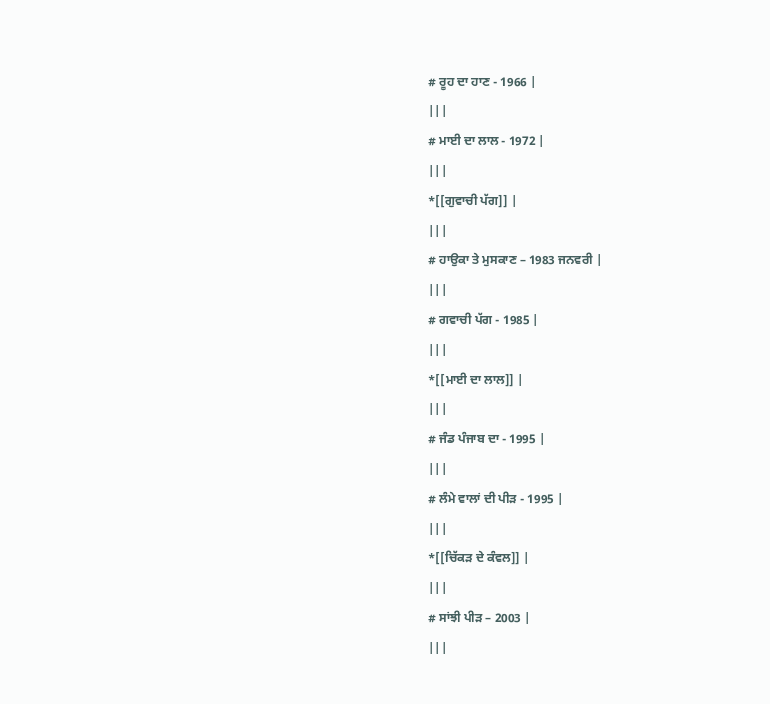# ਰੂਹ ਦਾ ਹਾਣ - 1966 |
|||
# ਮਾਈ ਦਾ ਲਾਲ - 1972 |
|||
*[[ਗੁਵਾਚੀ ਪੱਗ]] |
|||
# ਹਾਉਕਾ ਤੇ ਮੁਸਕਾਣ – 1983 ਜਨਵਰੀ |
|||
# ਗਵਾਚੀ ਪੱਗ - 1985 |
|||
*[[ਮਾਈ ਦਾ ਲਾਲ]] |
|||
# ਜੰਡ ਪੰਜਾਬ ਦਾ - 1995 |
|||
# ਲੰਮੇ ਵਾਲਾਂ ਦੀ ਪੀੜ - 1995 |
|||
*[[ਚਿੱਕੜ ਦੇ ਕੰਵਲ]] |
|||
# ਸਾਂਝੀ ਪੀੜ – 2003 |
|||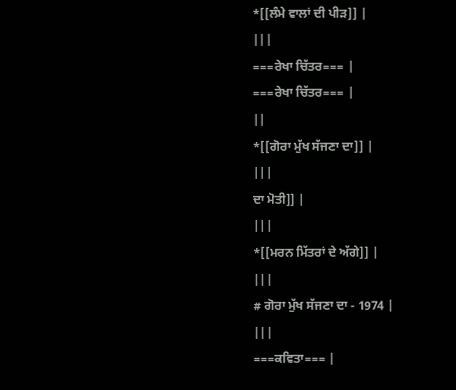*[[ਲੰਮੇ ਵਾਲਾਂ ਦੀ ਪੀੜ]] |
|||
===ਰੇਖਾ ਚਿੱਤਰ=== |
===ਰੇਖਾ ਚਿੱਤਰ=== |
||
*[[ਗੋਰਾ ਮੁੱਖ ਸੱਜਣਾ ਦਾ]] |
|||
ਦਾ ਮੋਤੀ]] |
|||
*[[ਮਰਨ ਮਿੱਤਰਾਂ ਦੇ ਅੱਗੇ]] |
|||
# ਗੋਰਾ ਮੁੱਖ ਸੱਜਣਾ ਦਾ - 1974 |
|||
===ਕਵਿਤਾ=== |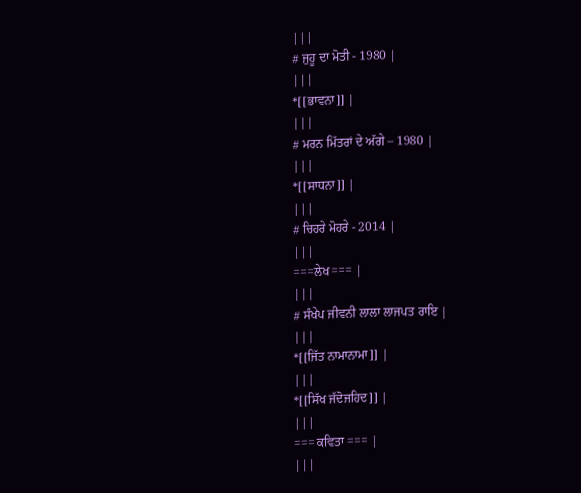|||
# ਜੁਹੂ ਦਾ ਮੋਤੀ - 1980 |
|||
*[[ਭਾਵਨਾ]] |
|||
# ਮਰਨ ਮਿੱਤਰਾਂ ਦੇ ਅੱਗੇ – 1980 |
|||
*[[ਸਾਧਨਾ]] |
|||
# ਚਿਹਰੇ ਮੋਹਰੇ - 2014 |
|||
===ਲੇਖ=== |
|||
# ਸੰਖੇਪ ਜੀਵਨੀ ਲਾਲਾ ਲਾਜਪਤ ਰਾਇ |
|||
*[[ਜਿੱਤ ਨਾਮਾਨਾਮਾ]] |
|||
*[[ਸਿੱਖ ਜੱਦੋਜਹਿਦ]] |
|||
=== ਕਵਿਤਾ === |
|||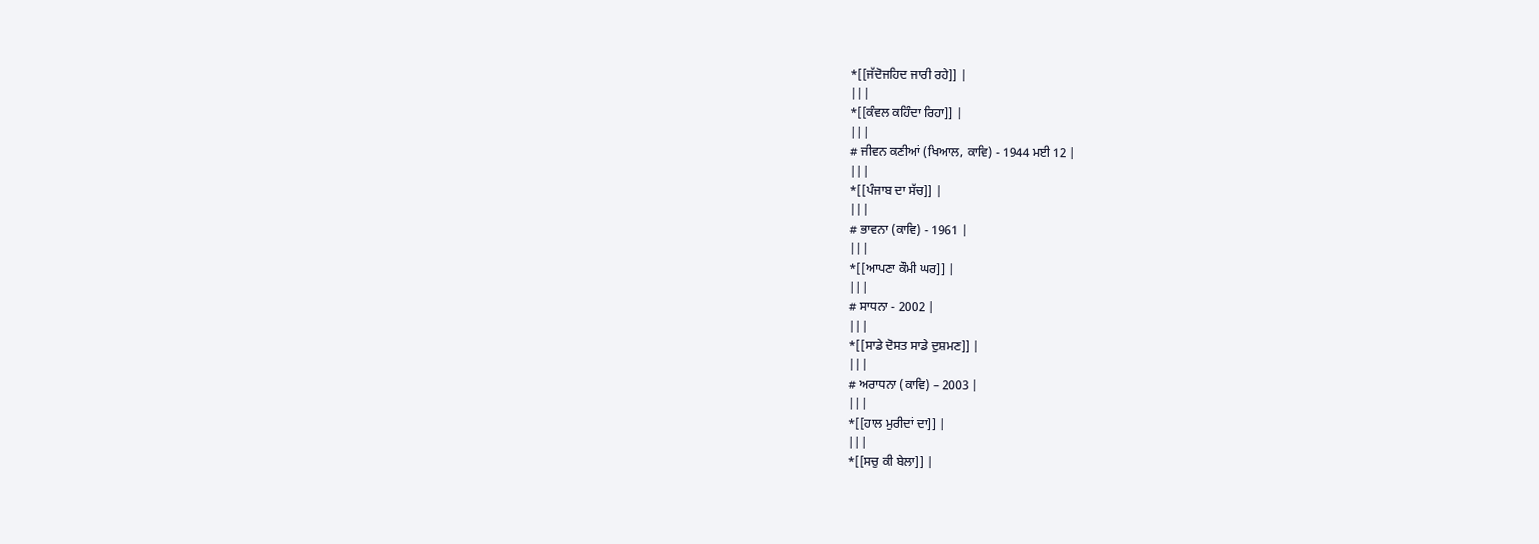*[[ਜੱਦੋਜਹਿਦ ਜਾਰੀ ਰਹੇ]] |
|||
*[[ਕੰਵਲ ਕਹਿੰਦਾ ਰਿਹਾ]] |
|||
# ਜੀਵਨ ਕਣੀਆਂ (ਖਿਆਲ, ਕਾਵਿ) - 1944 ਮਈ 12 |
|||
*[[ਪੰਜਾਬ ਦਾ ਸੱਚ]] |
|||
# ਭਾਵਨਾ (ਕਾਵਿ) - 1961 |
|||
*[[ਆਪਣਾ ਕੌਮੀ ਘਰ]] |
|||
# ਸਾਧਨਾ - 2002 |
|||
*[[ਸਾਡੇ ਦੋਸਤ ਸਾਡੇ ਦੁਸ਼ਮਣ]] |
|||
# ਅਰਾਧਨਾ (ਕਾਵਿ) – 2003 |
|||
*[[ਹਾਲ ਮੁਰੀਦਾਂ ਦਾ]] |
|||
*[[ਸਚੁ ਕੀ ਬੇਲਾ]] |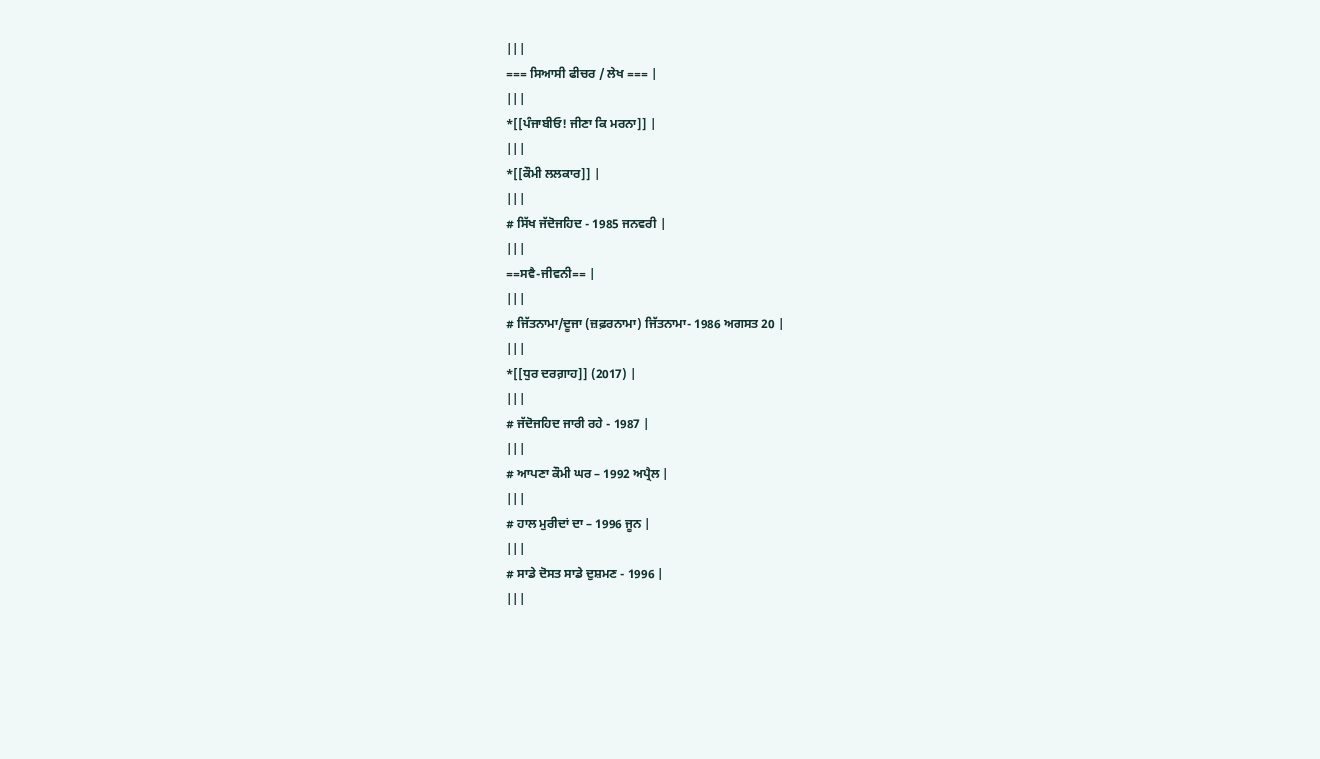|||
=== ਸਿਆਸੀ ਫੀਚਰ / ਲੇਖ === |
|||
*[[ਪੰਜਾਬੀਓ! ਜੀਣਾ ਕਿ ਮਰਨਾ]] |
|||
*[[ਕੌਮੀ ਲਲਕਾਰ]] |
|||
# ਸਿੱਖ ਜੱਦੋਜਹਿਦ - 1985 ਜਨਵਰੀ |
|||
==ਸਵੈ-ਜੀਵਨੀ== |
|||
# ਜਿੱਤਨਾਮਾ/ਦੂਜਾ (ਜ਼ਫ਼ਰਨਾਮਾ) ਜਿੱਤਨਾਮਾ- 1986 ਅਗਸਤ 20 |
|||
*[[ਧੁਰ ਦਰਗ਼ਾਹ]] (2017) |
|||
# ਜੱਦੋਜਹਿਦ ਜਾਰੀ ਰਹੇ - 1987 |
|||
# ਆਪਣਾ ਕੌਮੀ ਘਰ – 1992 ਅਪ੍ਰੈਲ |
|||
# ਹਾਲ ਮੁਰੀਦਾਂ ਦਾ – 1996 ਜੂਨ |
|||
# ਸਾਡੇ ਦੋਸਤ ਸਾਡੇ ਦੁਸ਼ਮਣ - 1996 |
|||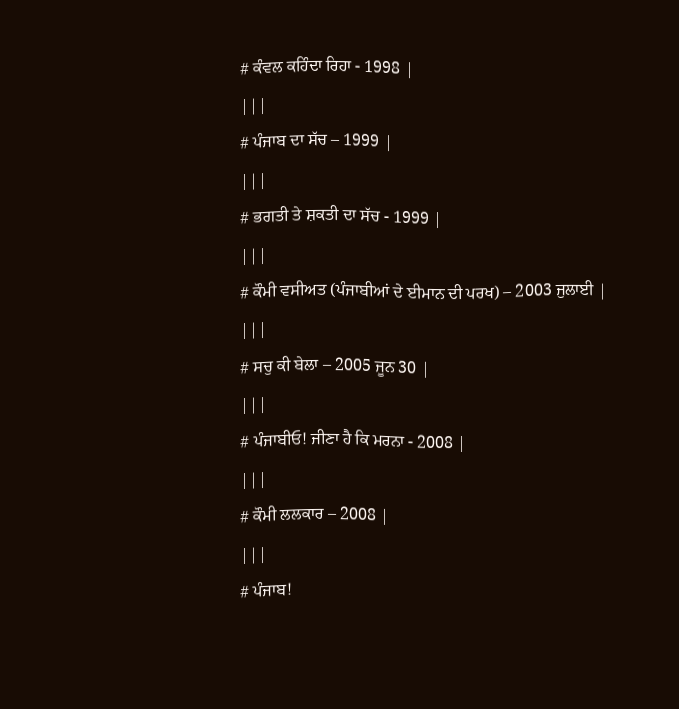# ਕੰਵਲ ਕਹਿੰਦਾ ਰਿਹਾ - 1998 |
|||
# ਪੰਜਾਬ ਦਾ ਸੱਚ – 1999 |
|||
# ਭਗਤੀ ਤੇ ਸ਼ਕਤੀ ਦਾ ਸੱਚ - 1999 |
|||
# ਕੌਮੀ ਵਸੀਅਤ (ਪੰਜਾਬੀਆਂ ਦੇ ਈਮਾਨ ਦੀ ਪਰਖ) – 2003 ਜੁਲਾਈ |
|||
# ਸਚੁ ਕੀ ਬੇਲਾ – 2005 ਜੂਨ 30 |
|||
# ਪੰਜਾਬੀਓ! ਜੀਣਾ ਹੈ ਕਿ ਮਰਨਾ - 2008 |
|||
# ਕੌਮੀ ਲਲਕਾਰ – 2008 |
|||
# ਪੰਜਾਬ!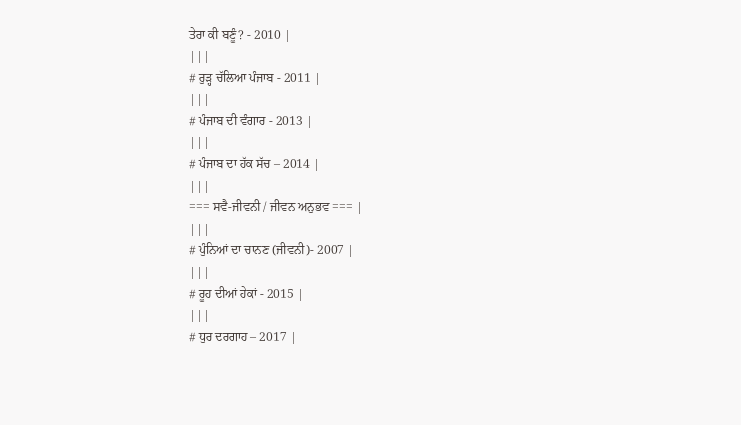ਤੇਰਾ ਕੀ ਬਣੂੰ? - 2010 |
|||
# ਰੁੜ੍ਹ ਚੱਲਿਆ ਪੰਜਾਬ - 2011 |
|||
# ਪੰਜਾਬ ਦੀ ਵੰਗਾਰ - 2013 |
|||
# ਪੰਜਾਬ ਦਾ ਹੱਕ ਸੱਚ – 2014 |
|||
=== ਸਵੈ-ਜੀਵਨੀ / ਜੀਵਨ ਅਨੁਭਵ === |
|||
# ਪੁੰਨਿਆਂ ਦਾ ਚਾਨਣ (ਜੀਵਨੀ)- 2007 |
|||
# ਰੂਹ ਦੀਆਂ ਹੇਕਾਂ - 2015 |
|||
# ਧੁਰ ਦਰਗਾਹ – 2017 |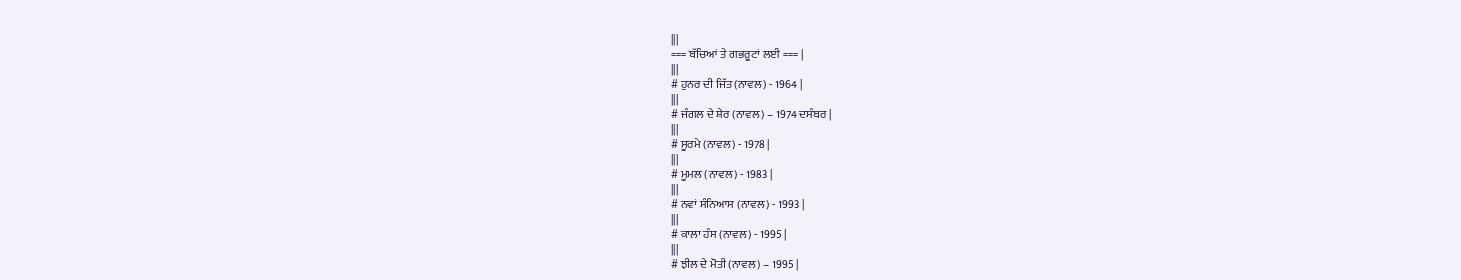|||
=== ਬੱਚਿਆਂ ਤੇ ਗਭਰੂਟਾਂ ਲਈ === |
|||
# ਹੁਨਰ ਦੀ ਜਿੱਤ (ਨਾਵਲ) - 1964 |
|||
# ਜੰਗਲ ਦੇ ਸ਼ੇਰ (ਨਾਵਲ) – 1974 ਦਸੰਬਰ |
|||
# ਸੂਰਮੇ (ਨਾਵਲ) - 1978 |
|||
# ਮੂਮਲ (ਨਾਵਲ) - 1983 |
|||
# ਨਵਾਂ ਸੰਨਿਆਸ (ਨਾਵਲ) - 1993 |
|||
# ਕਾਲਾ ਹੰਸ (ਨਾਵਲ) - 1995 |
|||
# ਝੀਲ ਦੇ ਮੋਤੀ (ਨਾਵਲ) – 1995 |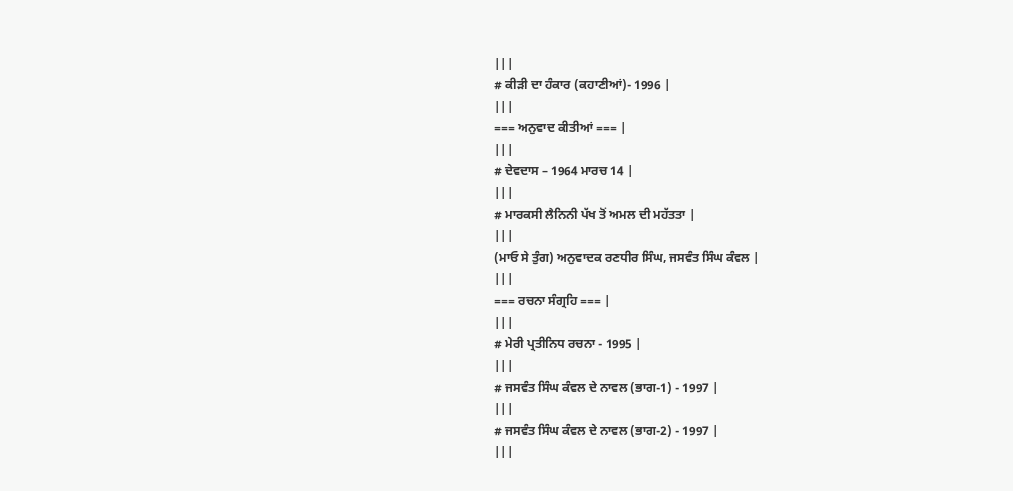|||
# ਕੀੜੀ ਦਾ ਹੰਕਾਰ (ਕਹਾਣੀਆਂ)- 1996 |
|||
=== ਅਨੁਵਾਦ ਕੀਤੀਆਂ === |
|||
# ਦੇਵਦਾਸ – 1964 ਮਾਰਚ 14 |
|||
# ਮਾਰਕਸੀ ਲੈਨਿਨੀ ਪੱਖ ਤੋਂ ਅਮਲ ਦੀ ਮਹੱਤਤਾ |
|||
(ਮਾਓ ਸੇ ਤੁੰਗ) ਅਨੁਵਾਦਕ ਰਣਧੀਰ ਸਿੰਘ, ਜਸਵੰਤ ਸਿੰਘ ਕੰਵਲ |
|||
=== ਰਚਨਾ ਸੰਗ੍ਰਹਿ === |
|||
# ਮੇਰੀ ਪ੍ਰਤੀਨਿਧ ਰਚਨਾ - 1995 |
|||
# ਜਸਵੰਤ ਸਿੰਘ ਕੰਵਲ ਦੇ ਨਾਵਲ (ਭਾਗ-1) - 1997 |
|||
# ਜਸਵੰਤ ਸਿੰਘ ਕੰਵਲ ਦੇ ਨਾਵਲ (ਭਾਗ-2) - 1997 |
|||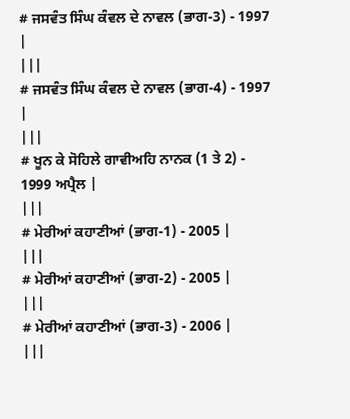# ਜਸਵੰਤ ਸਿੰਘ ਕੰਵਲ ਦੇ ਨਾਵਲ (ਭਾਗ-3) - 1997 |
|||
# ਜਸਵੰਤ ਸਿੰਘ ਕੰਵਲ ਦੇ ਨਾਵਲ (ਭਾਗ-4) - 1997 |
|||
# ਖੂਨ ਕੇ ਸੋਹਿਲੇ ਗਾਵੀਅਹਿ ਨਾਨਕ (1 ਤੇ 2) - 1999 ਅਪ੍ਰੈਲ |
|||
# ਮੇਰੀਆਂ ਕਹਾਣੀਆਂ (ਭਾਗ-1) - 2005 |
|||
# ਮੇਰੀਆਂ ਕਹਾਣੀਆਂ (ਭਾਗ-2) - 2005 |
|||
# ਮੇਰੀਆਂ ਕਹਾਣੀਆਂ (ਭਾਗ-3) - 2006 |
|||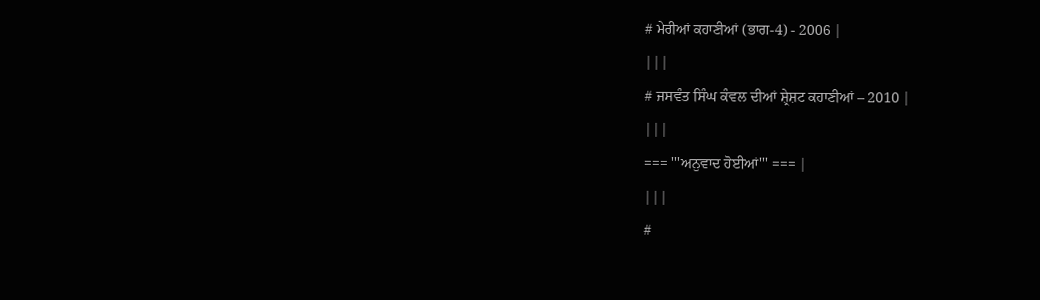# ਮੇਰੀਆਂ ਕਹਾਣੀਆਂ (ਭਾਗ-4) - 2006 |
|||
# ਜਸਵੰਤ ਸਿੰਘ ਕੰਵਲ ਦੀਆਂ ਸ਼੍ਰੇਸ਼ਟ ਕਹਾਣੀਆਂ – 2010 |
|||
=== '''ਅਨੁਵਾਦ ਹੋਈਆਂ''' === |
|||
#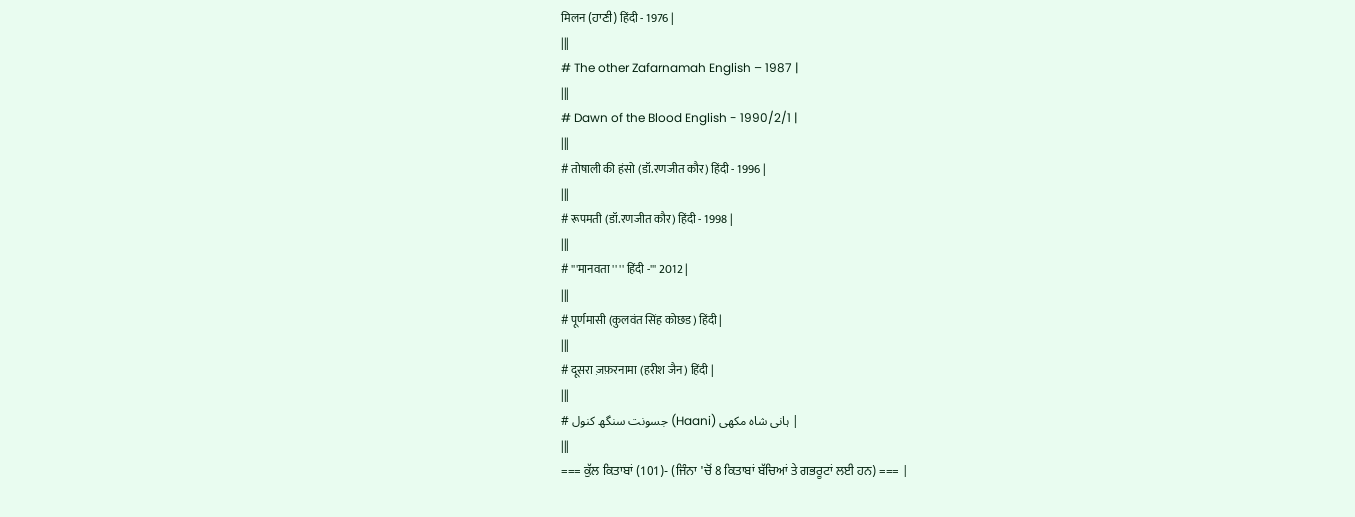मिलन (ਹਾਣੀ) हिंदी - 1976 |
|||
# The other Zafarnamah English – 1987 |
|||
# Dawn of the Blood English - 1990/2/1 |
|||
# तोषाली की हंसो (डॉ.रणजीत कौर) हिंदी - 1996 |
|||
# रूपमती (डॉ.रणजीत कौर) हिंदी - 1998 |
|||
# '''मानवता '' '' हिंदी -''' 2012 |
|||
# पूर्णमासी (कुलवंत सिंह कोछड) हिंदी |
|||
# दूसरा ज़फ़रनामा (हरीश जैन) हिंदी |
|||
# جسونت سنگھ کنول (Haani) ہانی شاہ مکھی |
|||
=== ਕੁੱਲ ਕਿਤਾਬਾਂ (101)- (ਜਿੰਨਾ 'ਚੋਂ 8 ਕਿਤਾਬਾਂ ਬੱਚਿਆਂ ਤੇ ਗਭਰੂਟਾਂ ਲਈ ਹਨ) === |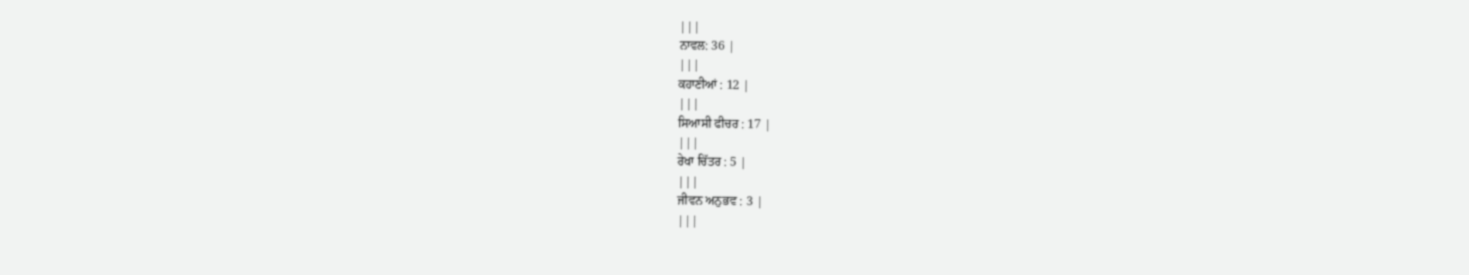|||
ਨਾਵਲ: 36 |
|||
ਕਹਾਣੀਆਂ : 12 |
|||
ਸਿਆਸੀ ਫੀਚਰ : 17 |
|||
ਰੇਖਾ ਚਿੱਤਰ : 5 |
|||
ਜੀਵਨ ਅਨੁਭਵ : 3 |
|||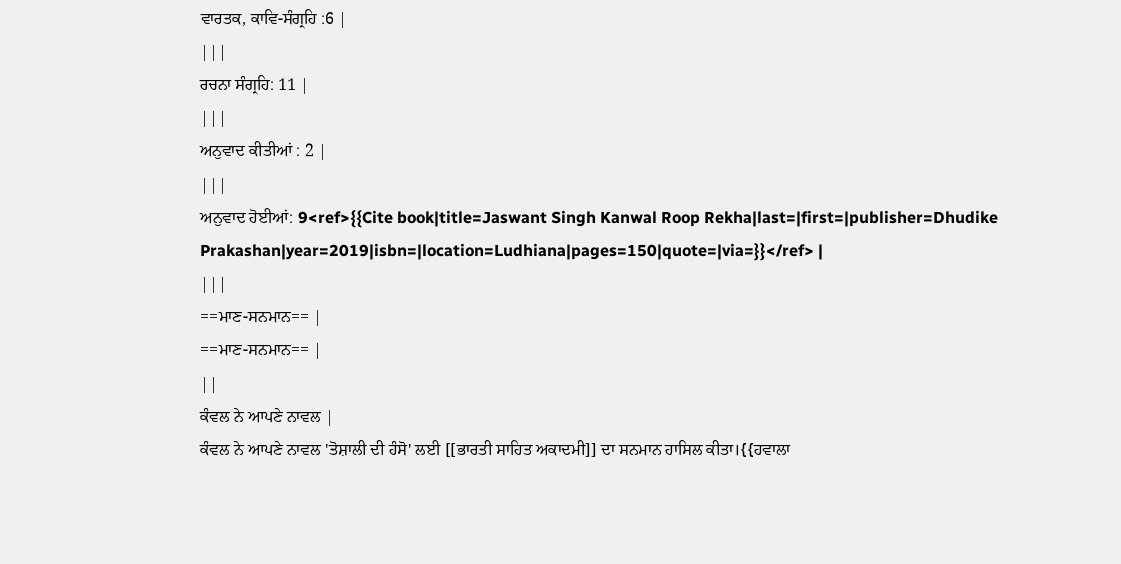ਵਾਰਤਕ, ਕਾਵਿ-ਸੰਗ੍ਰਹਿ :6 |
|||
ਰਚਨਾ ਸੰਗ੍ਰਹਿ: 11 |
|||
ਅਨੁਵਾਦ ਕੀਤੀਆਂ : 2 |
|||
ਅਨੁਵਾਦ ਹੋਈਆਂ: 9<ref>{{Cite book|title=Jaswant Singh Kanwal Roop Rekha|last=|first=|publisher=Dhudike Prakashan|year=2019|isbn=|location=Ludhiana|pages=150|quote=|via=}}</ref> |
|||
==ਮਾਣ-ਸਨਮਾਨ== |
==ਮਾਣ-ਸਨਮਾਨ== |
||
ਕੰਵਲ ਨੇ ਆਪਣੇ ਨਾਵਲ |
ਕੰਵਲ ਨੇ ਆਪਣੇ ਨਾਵਲ 'ਤੋਸ਼ਾਲੀ ਦੀ ਹੰਸੋ' ਲਈ [[ਭਾਰਤੀ ਸਾਹਿਤ ਅਕਾਦਮੀ]] ਦਾ ਸਨਮਾਨ ਹਾਸਿਲ ਕੀਤਾ।{{ਹਵਾਲਾ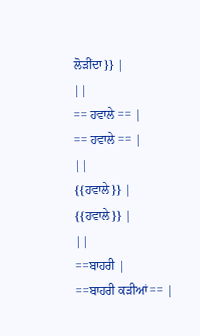ਲੋੜੀਂਦਾ}} |
||
== ਹਵਾਲੇ == |
== ਹਵਾਲੇ == |
||
{{ਹਵਾਲੇ}} |
{{ਹਵਾਲੇ}} |
||
==ਬਾਹਰੀ |
==ਬਾਹਰੀ ਕੜੀਆਂ== |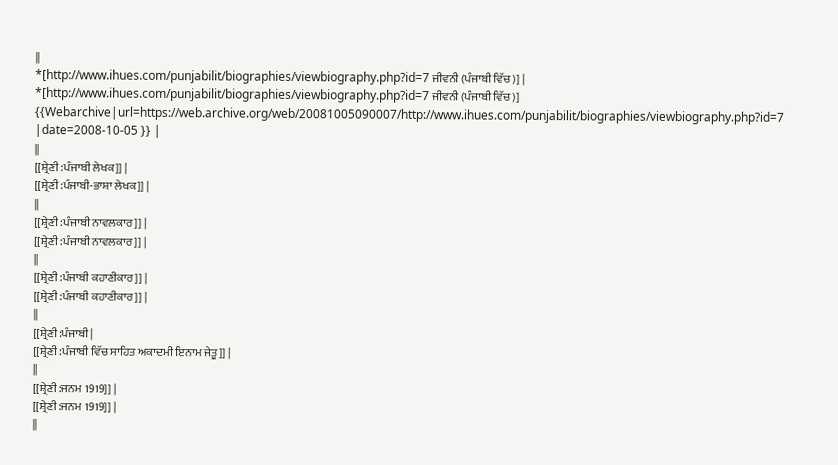||
*[http://www.ihues.com/punjabilit/biographies/viewbiography.php?id=7 ਜੀਵਨੀ (ਪੰਜਾਬੀ ਵਿੱਚ)] |
*[http://www.ihues.com/punjabilit/biographies/viewbiography.php?id=7 ਜੀਵਨੀ (ਪੰਜਾਬੀ ਵਿੱਚ)] {{Webarchive|url=https://web.archive.org/web/20081005090007/http://www.ihues.com/punjabilit/biographies/viewbiography.php?id=7 |date=2008-10-05 }} |
||
[[ਸ਼੍ਰੇਣੀ:ਪੰਜਾਬੀ ਲੇਖਕ]] |
[[ਸ਼੍ਰੇਣੀ:ਪੰਜਾਬੀ-ਭਾਸ਼ਾ ਲੇਖਕ]] |
||
[[ਸ਼੍ਰੇਣੀ:ਪੰਜਾਬੀ ਨਾਵਲਕਾਰ]] |
[[ਸ਼੍ਰੇਣੀ:ਪੰਜਾਬੀ ਨਾਵਲਕਾਰ]] |
||
[[ਸ਼੍ਰੇਣੀ:ਪੰਜਾਬੀ ਕਹਾਣੀਕਾਰ]] |
[[ਸ਼੍ਰੇਣੀ:ਪੰਜਾਬੀ ਕਹਾਣੀਕਾਰ]] |
||
[[ਸ਼੍ਰੇਣੀ:ਪੰਜਾਬੀ |
[[ਸ਼੍ਰੇਣੀ:ਪੰਜਾਬੀ ਵਿੱਚ ਸਾਹਿਤ ਅਕਾਦਮੀ ਇਨਾਮ ਜੇਤੂ]] |
||
[[ਸ਼੍ਰੇਣੀ:ਜਨਮ 1919]] |
[[ਸ਼੍ਰੇਣੀ:ਜਨਮ 1919]] |
||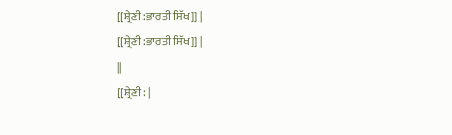[[ਸ਼੍ਰੇਣੀ:ਭਾਰਤੀ ਸਿੱਖ]] |
[[ਸ਼੍ਰੇਣੀ:ਭਾਰਤੀ ਸਿੱਖ]] |
||
[[ਸ਼੍ਰੇਣੀ: |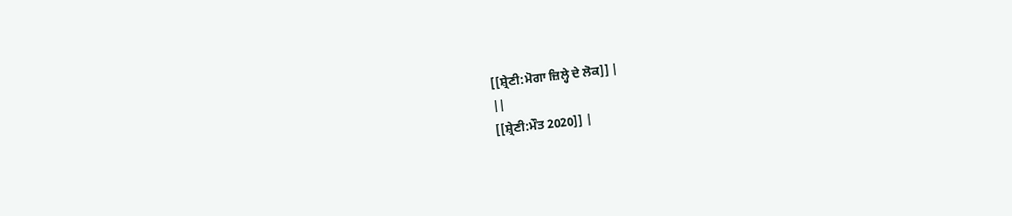[[ਸ਼੍ਰੇਣੀ:ਮੋਗਾ ਜ਼ਿਲ੍ਹੇ ਦੇ ਲੋਕ]] |
||
[[ਸ਼੍ਰੇਣੀ:ਮੌਤ 2020]] |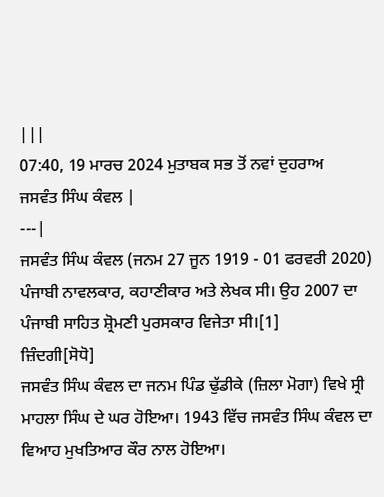|||
07:40, 19 ਮਾਰਚ 2024 ਮੁਤਾਬਕ ਸਭ ਤੋਂ ਨਵਾਂ ਦੁਹਰਾਅ
ਜਸਵੰਤ ਸਿੰਘ ਕੰਵਲ |
---|
ਜਸਵੰਤ ਸਿੰਘ ਕੰਵਲ (ਜਨਮ 27 ਜੂਨ 1919 - 01 ਫਰਵਰੀ 2020) ਪੰਜਾਬੀ ਨਾਵਲਕਾਰ, ਕਹਾਣੀਕਾਰ ਅਤੇ ਲੇਖਕ ਸੀ। ਉਹ 2007 ਦਾ ਪੰਜਾਬੀ ਸਾਹਿਤ ਸ਼੍ਰੋਮਣੀ ਪੁਰਸਕਾਰ ਵਿਜੇਤਾ ਸੀ।[1]
ਜ਼ਿੰਦਗੀ[ਸੋਧੋ]
ਜਸਵੰਤ ਸਿੰਘ ਕੰਵਲ ਦਾ ਜਨਮ ਪਿੰਡ ਢੁੱਡੀਕੇ (ਜ਼ਿਲਾ ਮੋਗਾ) ਵਿਖੇ ਸ੍ਰੀ ਮਾਹਲਾ ਸਿੰਘ ਦੇ ਘਰ ਹੋਇਆ। 1943 ਵਿੱਚ ਜਸਵੰਤ ਸਿੰਘ ਕੰਵਲ ਦਾ ਵਿਆਹ ਮੁਖਤਿਆਰ ਕੌਰ ਨਾਲ ਹੋਇਆ।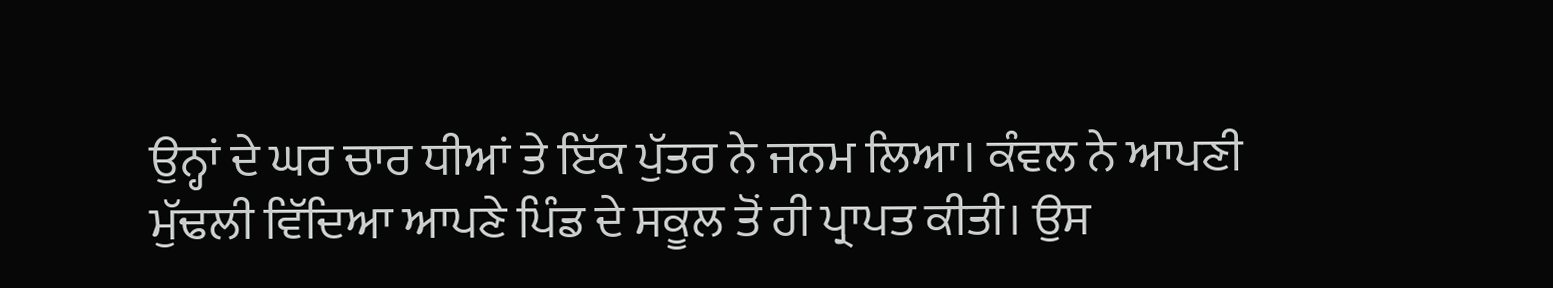ਉਨ੍ਹਾਂ ਦੇ ਘਰ ਚਾਰ ਧੀਆਂ ਤੇ ਇੱਕ ਪੁੱਤਰ ਨੇ ਜਨਮ ਲਿਆ। ਕੰਵਲ ਨੇ ਆਪਣੀ ਮੁੱਢਲੀ ਵਿੱਦਿਆ ਆਪਣੇ ਪਿੰਡ ਦੇ ਸਕੂਲ ਤੋਂ ਹੀ ਪ੍ਰਾਪਤ ਕੀਤੀ। ਉਸ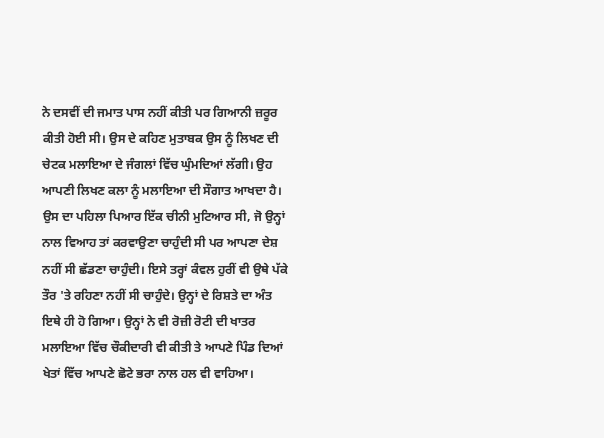ਨੇ ਦਸਵੀਂ ਦੀ ਜਮਾਤ ਪਾਸ ਨਹੀਂ ਕੀਤੀ ਪਰ ਗਿਆਨੀ ਜ਼ਰੂਰ ਕੀਤੀ ਹੋਈ ਸੀ। ਉਸ ਦੇ ਕਹਿਣ ਮੁਤਾਬਕ ਉਸ ਨੂੰ ਲਿਖਣ ਦੀ ਚੇਟਕ ਮਲਾਇਆ ਦੇ ਜੰਗਲਾਂ ਵਿੱਚ ਘੁੰਮਦਿਆਂ ਲੱਗੀ। ਉਹ ਆਪਣੀ ਲਿਖਣ ਕਲਾ ਨੂੰ ਮਲਾਇਆ ਦੀ ਸੌਗਾਤ ਆਖਦਾ ਹੈ। ਉਸ ਦਾ ਪਹਿਲਾ ਪਿਆਰ ਇੱਕ ਚੀਨੀ ਮੁਟਿਆਰ ਸੀ, ਜੋ ਉਨ੍ਹਾਂ ਨਾਲ ਵਿਆਹ ਤਾਂ ਕਰਵਾਉਣਾ ਚਾਹੁੰਦੀ ਸੀ ਪਰ ਆਪਣਾ ਦੇਸ਼ ਨਹੀਂ ਸੀ ਛੱਡਣਾ ਚਾਹੁੰਦੀ। ਇਸੇ ਤਰ੍ਹਾਂ ਕੰਵਲ ਹੁਰੀਂ ਵੀ ਉਥੇ ਪੱਕੇ ਤੌਰ 'ਤੇ ਰਹਿਣਾ ਨਹੀਂ ਸੀ ਚਾਹੁੰਦੇ। ਉਨ੍ਹਾਂ ਦੇ ਰਿਸ਼ਤੇ ਦਾ ਅੰਤ ਇਥੇ ਹੀ ਹੋ ਗਿਆ। ਉਨ੍ਹਾਂ ਨੇ ਵੀ ਰੋਜ਼ੀ ਰੋਟੀ ਦੀ ਖਾਤਰ ਮਲਾਇਆ ਵਿੱਚ ਚੌਕੀਦਾਰੀ ਵੀ ਕੀਤੀ ਤੇ ਆਪਣੇ ਪਿੰਡ ਦਿਆਂ ਖੇਤਾਂ ਵਿੱਚ ਆਪਣੇ ਛੋਟੇ ਭਰਾ ਨਾਲ ਹਲ ਵੀ ਵਾਹਿਆ।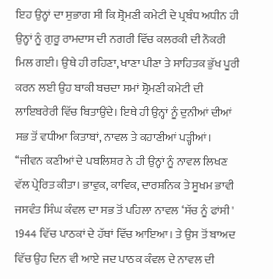ਇਹ ਉਨ੍ਹਾਂ ਦਾ ਸੁਭਾਗ ਸੀ ਕਿ ਸ਼੍ਰੋਮਣੀ ਕਮੇਟੀ ਦੇ ਪ੍ਰਬੰਧ ਅਧੀਨ ਹੀ ਉਨ੍ਹਾਂ ਨੂੰ ਗੁਰੂ ਰਾਮਦਾਸ ਦੀ ਨਗਰੀ ਵਿੱਚ ਕਲਰਕੀ ਦੀ ਨੌਕਰੀ ਮਿਲ ਗਈ। ਉਥੇ ਹੀ ਰਹਿਣਾ, ਖਾਣਾ ਪੀਣਾ ਤੇ ਸਾਹਿਤਕ ਭੁੱਖ ਪੂਰੀ ਕਰਨ ਲਈ ਉਹ ਬਾਕੀ ਬਚਦਾ ਸਮਾਂ ਸ਼੍ਰੋਮਣੀ ਕਮੇਟੀ ਦੀ ਲਾਇਬਰੇਰੀ ਵਿੱਚ ਬਿਤਾਉਂਦੇ। ਇਥੇ ਹੀ ਉਨ੍ਹਾਂ ਨੂੰ ਦੁਨੀਆਂ ਦੀਆਂ ਸਭ ਤੋਂ ਵਧੀਆ ਕਿਤਾਬਾਂ, ਨਾਵਲ ਤੇ ਕਹਾਣੀਆਂ ਪੜ੍ਹੀਆਂ। ‘‘ਜੀਵਨ ਕਣੀਆਂ ਦੇ ਪਬਲਿਸ਼ਰ ਨੇ ਹੀ ਉਨ੍ਹਾਂ ਨੂੰ ਨਾਵਲ ਲਿਖਣ ਵੱਲ ਪ੍ਰੇਰਿਤ ਕੀਤਾ। ਭਾਵੁਕ, ਕਾਵਿਕ, ਦਾਰਸ਼ਨਿਕ ਤੇ ਸੂਖਮ ਭਾਵੀ ਜਸਵੰਤ ਸਿੰਘ ਕੰਵਲ ਦਾ ਸਭ ਤੋਂ ਪਹਿਲਾ ਨਾਵਲ ‘ਸੱਚ ਨੂੰ ਫਾਂਸੀ' 1944 ਵਿੱਚ ਪਾਠਕਾਂ ਦੇ ਹੱਥਾਂ ਵਿੱਚ ਆਇਆ। ਤੇ ਉਸ ਤੋਂ ਬਾਅਦ ਵਿੱਚ ਉਹ ਦਿਨ ਵੀ ਆਏ ਜਦ ਪਾਠਕ ਕੰਵਲ ਦੇ ਨਾਵਲ ਦੀ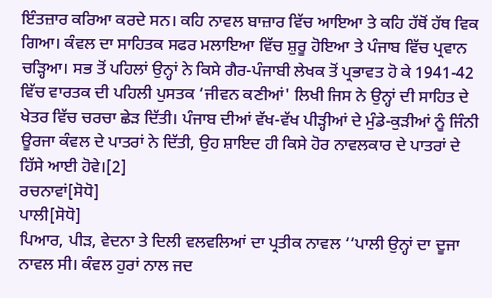ਇੰਤਜ਼ਾਰ ਕਰਿਆ ਕਰਦੇ ਸਨ। ਕਹਿ ਨਾਵਲ ਬਾਜ਼ਾਰ ਵਿੱਚ ਆਇਆ ਤੇ ਕਹਿ ਹੱਥੋਂ ਹੱਥ ਵਿਕ ਗਿਆ। ਕੰਵਲ ਦਾ ਸਾਹਿਤਕ ਸਫਰ ਮਲਾਇਆ ਵਿੱਚ ਸ਼ੁਰੂ ਹੋਇਆ ਤੇ ਪੰਜਾਬ ਵਿੱਚ ਪ੍ਰਵਾਨ ਚੜ੍ਹਿਆ। ਸਭ ਤੋਂ ਪਹਿਲਾਂ ਉਨ੍ਹਾਂ ਨੇ ਕਿਸੇ ਗੈਰ-ਪੰਜਾਬੀ ਲੇਖਕ ਤੋਂ ਪ੍ਰਭਾਵਤ ਹੋ ਕੇ 1941-42 ਵਿੱਚ ਵਾਰਤਕ ਦੀ ਪਹਿਲੀ ਪੁਸਤਕ ‘ਜੀਵਨ ਕਣੀਆਂ' ਲਿਖੀ ਜਿਸ ਨੇ ਉਨ੍ਹਾਂ ਦੀ ਸਾਹਿਤ ਦੇ ਖੇਤਰ ਵਿੱਚ ਚਰਚਾ ਛੇੜ ਦਿੱਤੀ। ਪੰਜਾਬ ਦੀਆਂ ਵੱਖ-ਵੱਖ ਪੀੜ੍ਹੀਆਂ ਦੇ ਮੁੰਡੇ-ਕੁੜੀਆਂ ਨੂੰ ਜਿੰਨੀ ਊਰਜਾ ਕੰਵਲ ਦੇ ਪਾਤਰਾਂ ਨੇ ਦਿੱਤੀ, ਉਹ ਸ਼ਾਇਦ ਹੀ ਕਿਸੇ ਹੋਰ ਨਾਵਲਕਾਰ ਦੇ ਪਾਤਰਾਂ ਦੇ ਹਿੱਸੇ ਆਈ ਹੋਵੇ।[2]
ਰਚਨਾਵਾਂ[ਸੋਧੋ]
ਪਾਲੀ[ਸੋਧੋ]
ਪਿਆਰ, ਪੀੜ, ਵੇਦਨਾ ਤੇ ਦਿਲੀ ਵਲਵਲਿਆਂ ਦਾ ਪ੍ਰਤੀਕ ਨਾਵਲ ‘‘ਪਾਲੀ ਉਨ੍ਹਾਂ ਦਾ ਦੂਜਾ ਨਾਵਲ ਸੀ। ਕੰਵਲ ਹੁਰਾਂ ਨਾਲ ਜਦ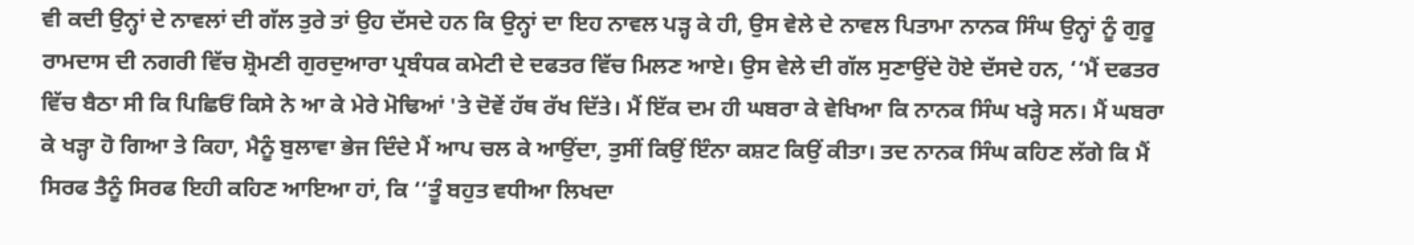ਵੀ ਕਦੀ ਉਨ੍ਹਾਂ ਦੇ ਨਾਵਲਾਂ ਦੀ ਗੱਲ ਤੁਰੇ ਤਾਂ ਉਹ ਦੱਸਦੇ ਹਨ ਕਿ ਉਨ੍ਹਾਂ ਦਾ ਇਹ ਨਾਵਲ ਪੜ੍ਹ ਕੇ ਹੀ, ਉਸ ਵੇਲੇ ਦੇ ਨਾਵਲ ਪਿਤਾਮਾ ਨਾਨਕ ਸਿੰਘ ਉਨ੍ਹਾਂ ਨੂੰ ਗੁਰੂ ਰਾਮਦਾਸ ਦੀ ਨਗਰੀ ਵਿੱਚ ਸ਼੍ਰੋਮਣੀ ਗੁਰਦੁਆਰਾ ਪ੍ਰਬੰਧਕ ਕਮੇਟੀ ਦੇ ਦਫਤਰ ਵਿੱਚ ਮਿਲਣ ਆਏ। ਉਸ ਵੇਲੇ ਦੀ ਗੱਲ ਸੁਣਾਉਂਦੇ ਹੋਏ ਦੱਸਦੇ ਹਨ, ‘‘ਮੈਂ ਦਫਤਰ ਵਿੱਚ ਬੈਠਾ ਸੀ ਕਿ ਪਿਛਿਓਂ ਕਿਸੇ ਨੇ ਆ ਕੇ ਮੇਰੇ ਮੋਢਿਆਂ 'ਤੇ ਦੋਵੇਂ ਹੱਥ ਰੱਖ ਦਿੱਤੇ। ਮੈਂ ਇੱਕ ਦਮ ਹੀ ਘਬਰਾ ਕੇ ਵੇਖਿਆ ਕਿ ਨਾਨਕ ਸਿੰਘ ਖੜ੍ਹੇ ਸਨ। ਮੈਂ ਘਬਰਾ ਕੇ ਖੜ੍ਹਾ ਹੋ ਗਿਆ ਤੇ ਕਿਹਾ, ਮੈਨੂੰ ਬੁਲਾਵਾ ਭੇਜ ਦਿੰਦੇ ਮੈਂ ਆਪ ਚਲ ਕੇ ਆਉਂਦਾ, ਤੁਸੀਂ ਕਿਉਂ ਇੰਨਾ ਕਸ਼ਟ ਕਿਉਂ ਕੀਤਾ। ਤਦ ਨਾਨਕ ਸਿੰਘ ਕਹਿਣ ਲੱਗੇ ਕਿ ਮੈਂ ਸਿਰਫ ਤੈਨੂੰ ਸਿਰਫ ਇਹੀ ਕਹਿਣ ਆਇਆ ਹਾਂ, ਕਿ ‘‘ਤੂੰ ਬਹੁਤ ਵਧੀਆ ਲਿਖਦਾ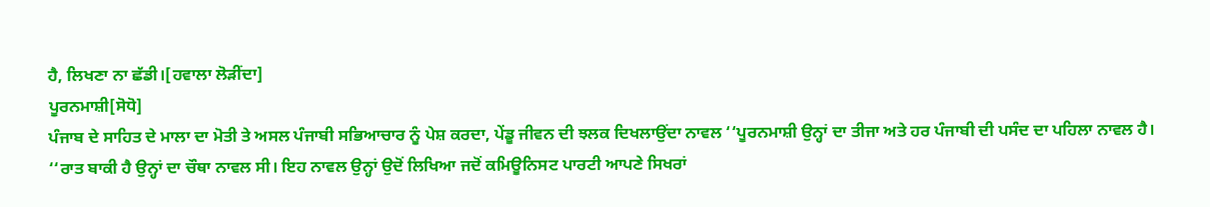ਹੈ, ਲਿਖਣਾ ਨਾ ਛੱਡੀ।[ਹਵਾਲਾ ਲੋੜੀਂਦਾ]
ਪੂਰਨਮਾਸ਼ੀ[ਸੋਧੋ]
ਪੰਜਾਬ ਦੇ ਸਾਹਿਤ ਦੇ ਮਾਲਾ ਦਾ ਮੋਤੀ ਤੇ ਅਸਲ ਪੰਜਾਬੀ ਸਭਿਆਚਾਰ ਨੂੰ ਪੇਸ਼ ਕਰਦਾ, ਪੇਂਡੂ ਜੀਵਨ ਦੀ ਝਲਕ ਦਿਖਲਾਉਂਦਾ ਨਾਵਲ ‘‘ਪੂਰਨਮਾਸ਼ੀ ਉਨ੍ਹਾਂ ਦਾ ਤੀਜਾ ਅਤੇ ਹਰ ਪੰਜਾਬੀ ਦੀ ਪਸੰਦ ਦਾ ਪਹਿਲਾ ਨਾਵਲ ਹੈ। ‘‘ਰਾਤ ਬਾਕੀ ਹੈ ਉਨ੍ਹਾਂ ਦਾ ਚੌਥਾ ਨਾਵਲ ਸੀ। ਇਹ ਨਾਵਲ ਉਨ੍ਹਾਂ ਉਦੋਂ ਲਿਖਿਆ ਜਦੋਂ ਕਮਿਊਨਿਸਟ ਪਾਰਟੀ ਆਪਣੇ ਸਿਖਰਾਂ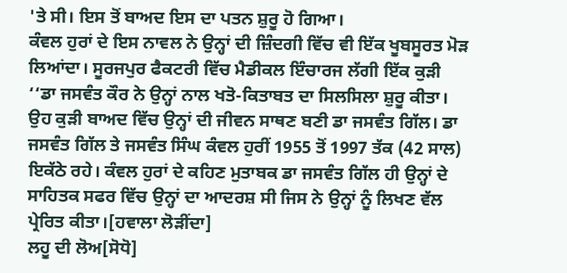'ਤੇ ਸੀ। ਇਸ ਤੋਂ ਬਾਅਦ ਇਸ ਦਾ ਪਤਨ ਸ਼ੁਰੂ ਹੋ ਗਿਆ।
ਕੰਵਲ ਹੁਰਾਂ ਦੇ ਇਸ ਨਾਵਲ ਨੇ ਉਨ੍ਹਾਂ ਦੀ ਜ਼ਿੰਦਗੀ ਵਿੱਚ ਵੀ ਇੱਕ ਖੂਬਸੂਰਤ ਮੋੜ ਲਿਆਂਦਾ। ਸੂਰਜਪੁਰ ਫੈਕਟਰੀ ਵਿੱਚ ਮੈਡੀਕਲ ਇੰਚਾਰਜ ਲੱਗੀ ਇੱਕ ਕੁੜੀ ‘‘ਡਾ ਜਸਵੰਤ ਕੌਰ ਨੇ ਉਨ੍ਹਾਂ ਨਾਲ ਖਤੋ-ਕਿਤਾਬਤ ਦਾ ਸਿਲਸਿਲਾ ਸ਼ੁਰੂ ਕੀਤਾ। ਉਹ ਕੁੜੀ ਬਾਅਦ ਵਿੱਚ ਉਨ੍ਹਾਂ ਦੀ ਜੀਵਨ ਸਾਥਣ ਬਣੀ ਡਾ ਜਸਵੰਤ ਗਿੱਲ। ਡਾ ਜਸਵੰਤ ਗਿੱਲ ਤੇ ਜਸਵੰਤ ਸਿੰਘ ਕੰਵਲ ਹੁਰੀਂ 1955 ਤੋਂ 1997 ਤੱਕ (42 ਸਾਲ) ਇਕੱਠੇ ਰਹੇ। ਕੰਵਲ ਹੁਰਾਂ ਦੇ ਕਹਿਣ ਮੁਤਾਬਕ ਡਾ ਜਸਵੰਤ ਗਿੱਲ ਹੀ ਉਨ੍ਹਾਂ ਦੇ ਸਾਹਿਤਕ ਸਫਰ ਵਿੱਚ ਉਨ੍ਹਾਂ ਦਾ ਆਦਰਸ਼ ਸੀ ਜਿਸ ਨੇ ਉਨ੍ਹਾਂ ਨੂੰ ਲਿਖਣ ਵੱਲ ਪ੍ਰੇਰਿਤ ਕੀਤਾ।[ਹਵਾਲਾ ਲੋੜੀਂਦਾ]
ਲਹੂ ਦੀ ਲੋਅ[ਸੋਧੋ]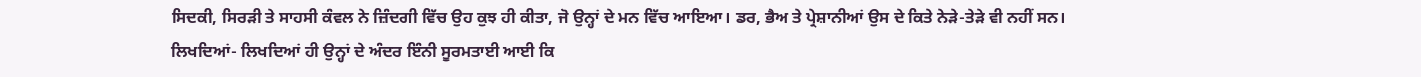ਸਿਦਕੀ, ਸਿਰੜੀ ਤੇ ਸਾਹਸੀ ਕੰਵਲ ਨੇ ਜ਼ਿੰਦਗੀ ਵਿੱਚ ਉਹ ਕੁਝ ਹੀ ਕੀਤਾ, ਜੋ ਉਨ੍ਹਾਂ ਦੇ ਮਨ ਵਿੱਚ ਆਇਆ। ਡਰ, ਭੈਅ ਤੇ ਪ੍ਰੇਸ਼ਾਨੀਆਂ ਉਸ ਦੇ ਕਿਤੇ ਨੇੜੇ-ਤੇੜੇ ਵੀ ਨਹੀਂ ਸਨ। ਲਿਖਦਿਆਂ- ਲਿਖਦਿਆਂ ਹੀ ਉਨ੍ਹਾਂ ਦੇ ਅੰਦਰ ਇੰਨੀ ਸੂਰਮਤਾਈ ਆਈ ਕਿ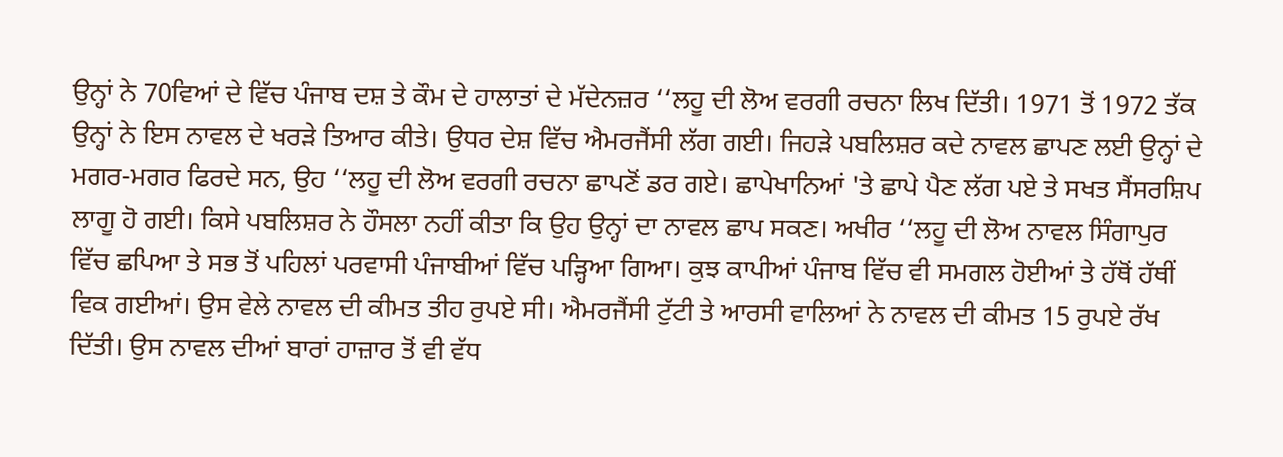ਉਨ੍ਹਾਂ ਨੇ 70ਵਿਆਂ ਦੇ ਵਿੱਚ ਪੰਜਾਬ ਦਸ਼ ਤੇ ਕੌਮ ਦੇ ਹਾਲਾਤਾਂ ਦੇ ਮੱਦੇਨਜ਼ਰ ‘‘ਲਹੂ ਦੀ ਲੋਅ ਵਰਗੀ ਰਚਨਾ ਲਿਖ ਦਿੱਤੀ। 1971 ਤੋਂ 1972 ਤੱਕ ਉਨ੍ਹਾਂ ਨੇ ਇਸ ਨਾਵਲ ਦੇ ਖਰੜੇ ਤਿਆਰ ਕੀਤੇ। ਉਧਰ ਦੇਸ਼ ਵਿੱਚ ਐਮਰਜੈਂਸੀ ਲੱਗ ਗਈ। ਜਿਹੜੇ ਪਬਲਿਸ਼ਰ ਕਦੇ ਨਾਵਲ ਛਾਪਣ ਲਈ ਉਨ੍ਹਾਂ ਦੇ ਮਗਰ-ਮਗਰ ਫਿਰਦੇ ਸਨ, ਉਹ ‘‘ਲਹੂ ਦੀ ਲੋਅ ਵਰਗੀ ਰਚਨਾ ਛਾਪਣੋਂ ਡਰ ਗਏ। ਛਾਪੇਖਾਨਿਆਂ 'ਤੇ ਛਾਪੇ ਪੈਣ ਲੱਗ ਪਏ ਤੇ ਸਖਤ ਸੈਂਸਰਸ਼ਿਪ ਲਾਗੂ ਹੋ ਗਈ। ਕਿਸੇ ਪਬਲਿਸ਼ਰ ਨੇ ਹੌਸਲਾ ਨਹੀਂ ਕੀਤਾ ਕਿ ਉਹ ਉਨ੍ਹਾਂ ਦਾ ਨਾਵਲ ਛਾਪ ਸਕਣ। ਅਖੀਰ ‘‘ਲਹੂ ਦੀ ਲੋਅ ਨਾਵਲ ਸਿੰਗਾਪੁਰ ਵਿੱਚ ਛਪਿਆ ਤੇ ਸਭ ਤੋਂ ਪਹਿਲਾਂ ਪਰਵਾਸੀ ਪੰਜਾਬੀਆਂ ਵਿੱਚ ਪੜ੍ਹਿਆ ਗਿਆ। ਕੁਝ ਕਾਪੀਆਂ ਪੰਜਾਬ ਵਿੱਚ ਵੀ ਸਮਗਲ ਹੋਈਆਂ ਤੇ ਹੱਥੋਂ ਹੱਥੀਂ ਵਿਕ ਗਈਆਂ। ਉਸ ਵੇਲੇ ਨਾਵਲ ਦੀ ਕੀਮਤ ਤੀਹ ਰੁਪਏ ਸੀ। ਐਮਰਜੈਂਸੀ ਟੁੱਟੀ ਤੇ ਆਰਸੀ ਵਾਲਿਆਂ ਨੇ ਨਾਵਲ ਦੀ ਕੀਮਤ 15 ਰੁਪਏ ਰੱਖ ਦਿੱਤੀ। ਉਸ ਨਾਵਲ ਦੀਆਂ ਬਾਰਾਂ ਹਾਜ਼ਾਰ ਤੋਂ ਵੀ ਵੱਧ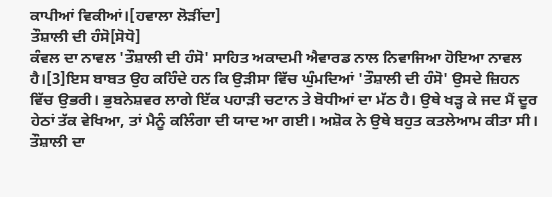ਕਾਪੀਆਂ ਵਿਕੀਆਂ।[ਹਵਾਲਾ ਲੋੜੀਂਦਾ]
ਤੌਸ਼ਾਲੀ ਦੀ ਹੰਸੋ[ਸੋਧੋ]
ਕੰਵਲ ਦਾ ਨਾਵਲ 'ਤੌਸ਼ਾਲੀ ਦੀ ਹੰਸੋ' ਸਾਹਿਤ ਅਕਾਦਮੀ ਐਵਾਰਡ ਨਾਲ ਨਿਵਾਜਿਆ ਹੋਇਆ ਨਾਵਲ ਹੈ।[3]ਇਸ ਬਾਬਤ ਉਹ ਕਹਿੰਦੇ ਹਨ ਕਿ ਉੜੀਸਾ ਵਿੱਚ ਘੁੰਮਦਿਆਂ 'ਤੌਸ਼ਾਲੀ ਦੀ ਹੰਸੋ' ਉਸਦੇ ਜ਼ਿਹਨ ਵਿੱਚ ਉਭਰੀ। ਭੁਬਨੇਸ਼ਵਰ ਲਾਗੇ ਇੱਕ ਪਹਾੜੀ ਚਟਾਨ ਤੇ ਬੋਧੀਆਂ ਦਾ ਮੱਠ ਹੈ। ਉਥੇ ਖੜ੍ਹ ਕੇ ਜਦ ਮੈਂ ਦੂਰ ਹੇਠਾਂ ਤੱਕ ਵੇਖਿਆ, ਤਾਂ ਮੈਨੂੰ ਕਲਿੰਗਾ ਦੀ ਯਾਦ ਆ ਗਈ। ਅਸ਼ੋਕ ਨੇ ਉਥੇ ਬਹੁਤ ਕਤਲੇਆਮ ਕੀਤਾ ਸੀ। ਤੌਸ਼ਾਲੀ ਦਾ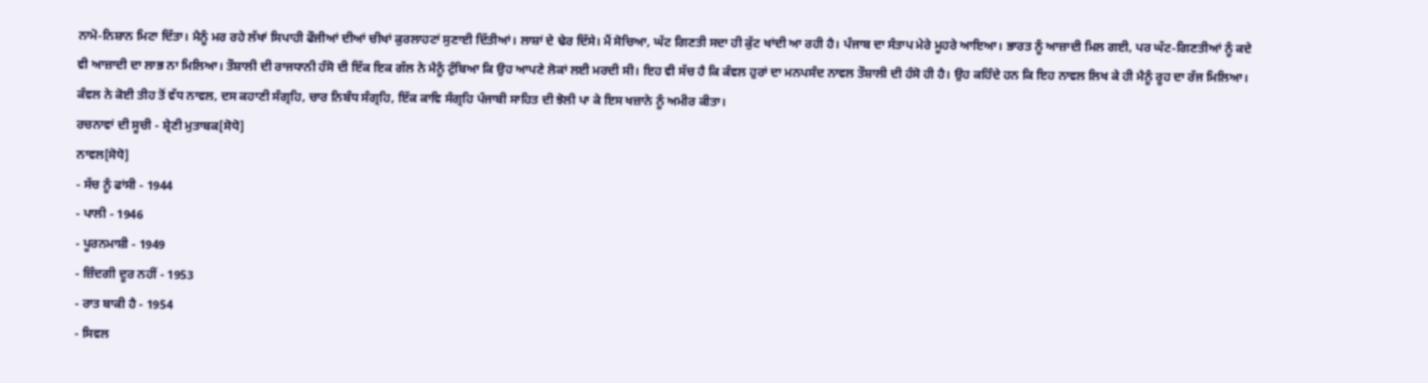ਨਾਮੋ-ਨਿਸ਼ਾਨ ਮਿਟਾ ਦਿੱਤਾ। ਮੈਨੂੰ ਮਰ ਰਹੇ ਲੱਖਾਂ ਸਿਪਾਹੀ ਫੌਜੀਆਂ ਦੀਆਂ ਚੀਖਾਂ ਕੁਰਲਾਹਟਾਂ ਸੁਣਾਈ ਦਿੱਤੀਆਂ। ਲਾਸ਼ਾਂ ਦੇ ਢੇਰ ਦਿੱਸੇ। ਮੈਂ ਸੋਚਿਆ, ਘੱਟ ਗਿਣਤੀ ਸਦਾ ਹੀ ਕੁੱਟ ਖਾਂਦੀ ਆ ਰਹੀ ਹੈ। ਪੰਜਾਬ ਦਾ ਸੰਤਾਪ ਮੇਰੇ ਮੂਹਰੇ ਆਇਆ। ਭਾਰਤ ਨੂੰ ਆਜ਼ਾਦੀ ਮਿਲ ਗਈ, ਪਰ ਘੱਟ-ਗਿਣਤੀਆਂ ਨੂੰ ਕਦੇ ਵੀ ਆਜ਼ਾਦੀ ਦਾ ਲਾਭ ਨਾ ਮਿਲਿਆ। ਤੌਸ਼ਾਲੀ ਦੀ ਰਾਜਧਾਨੀ ਹੰਸੋ ਦੀ ਇੱਕ ਇਕ ਗੱਲ ਨੇ ਮੈਨੂੰ ਟੁੰਬਿਆ ਕਿ ਉਹ ਆਪਣੇ ਲੋਕਾਂ ਲਈ ਮਰਦੀ ਸੀ। ਇਹ ਵੀ ਸੱਚ ਹੈ ਕਿ ਕੰਵਲ ਹੁਰਾਂ ਦਾ ਮਨਪਸੰਦ ਨਾਵਲ ਤੌਸ਼ਾਲੀ ਦੀ ਹੰਸੋ ਹੀ ਹੈ। ਉਹ ਕਹਿੰਦੇ ਹਨ ਕਿ ਇਹ ਨਾਵਲ ਲਿਖ ਕੇ ਹੀ ਮੈਨੂੰ ਰੂਹ ਦਾ ਰੱਜ ਮਿਲਿਆ। ਕੰਵਲ ਨੇ ਕੋਈ ਤੀਹ ਤੋਂ ਵੱਧ ਨਾਵਲ, ਦਸ ਕਹਾਣੀ ਸੰਗ੍ਰਹਿ, ਚਾਰ ਨਿਬੰਧ ਸੰਗ੍ਰਹਿ, ਇੱਕ ਕਾਵਿ ਸੰਗ੍ਰਹਿ ਪੰਜਾਬੀ ਸਾਹਿਤ ਦੀ ਝੋਲੀ ਪਾ ਕੇ ਇਸ ਖਜ਼ਾਨੇ ਨੂੰ ਅਮੀਰ ਕੀਤਾ।
ਰਚਨਾਵਾਂ ਦੀ ਸੂਚੀ - ਸ਼੍ਰੇਣੀ ਮੁਤਾਬਕ[ਸੋਧੋ]
ਨਾਵਲ[ਸੋਧੋ]
- ਸੱਚ ਨੂੰ ਫਾਂਸੀ - 1944
- ਪਾਲੀ - 1946
- ਪੂਰਨਮਾਸ਼ੀ - 1949
- ਜ਼ਿੰਦਗੀ ਦੂਰ ਨਹੀਂ - 1953
- ਰਾਤ ਬਾਕੀ ਹੈ - 1954
- ਸਿਵਲ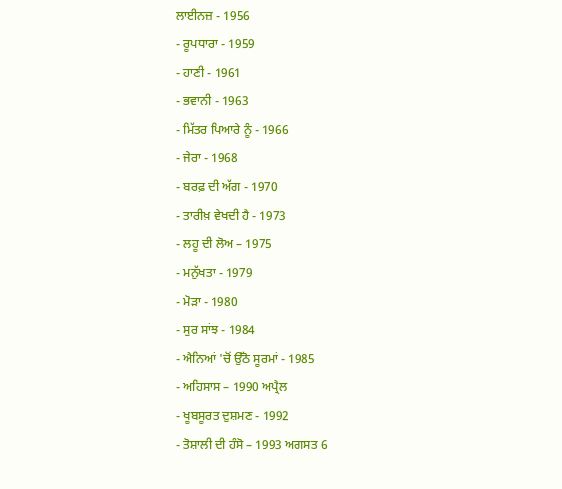ਲਾਈਨਜ਼ - 1956
- ਰੂਪਧਾਰਾ - 1959
- ਹਾਣੀ - 1961
- ਭਵਾਨੀ - 1963
- ਮਿੱਤਰ ਪਿਆਰੇ ਨੂੰ - 1966
- ਜੇਰਾ - 1968
- ਬਰਫ਼ ਦੀ ਅੱਗ - 1970
- ਤਾਰੀਖ਼ ਵੇਖਦੀ ਹੈ - 1973
- ਲਹੂ ਦੀ ਲੋਅ – 1975
- ਮਨੁੱਖਤਾ - 1979
- ਮੋੜਾ - 1980
- ਸੁਰ ਸਾਂਝ - 1984
- ਐਨਿਆਂ 'ਚੋਂ ਉੱਠੋ ਸੂਰਮਾਂ - 1985
- ਅਹਿਸਾਸ – 1990 ਅਪ੍ਰੈਲ
- ਖੂਬਸੂਰਤ ਦੁਸ਼ਮਣ - 1992
- ਤੋਸ਼ਾਲੀ ਦੀ ਹੰਸੋ – 1993 ਅਗਸਤ 6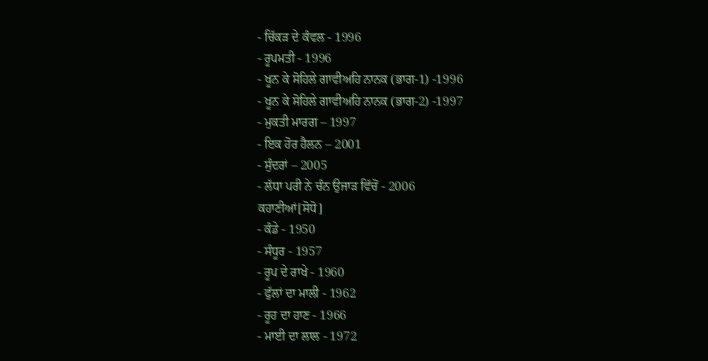- ਚਿੱਕੜ ਦੇ ਕੰਵਲ - 1996
- ਰੂਪਮਤੀ - 1996
- ਖੂਨ ਕੇ ਸੋਹਿਲੇ ਗਾਵੀਅਹਿ ਨਾਨਕ (ਭਾਗ-1) -1996
- ਖੂਨ ਕੇ ਸੋਹਿਲੇ ਗਾਵੀਅਹਿ ਨਾਨਕ (ਭਾਗ-2) -1997
- ਮੁਕਤੀ ਮਾਰਗ – 1997
- ਇਕ ਹੋਰ ਹੈਲਨ – 2001
- ਸੁੰਦਰਾਂ – 2005
- ਲੱਧਾ ਪਰੀ ਨੇ ਚੰਨ ਉਜਾੜ ਵਿੱਚੋਂ - 2006
ਕਹਾਣੀਆਂ[ਸੋਧੋ]
- ਕੰਡੇ - 1950
- ਸੰਧੂਰ - 1957
- ਰੂਪ ਦੇ ਰਾਖੇ - 1960
- ਫੁੱਲਾਂ ਦਾ ਮਾਲੀ - 1962
- ਰੂਹ ਦਾ ਹਾਣ - 1966
- ਮਾਈ ਦਾ ਲਾਲ - 1972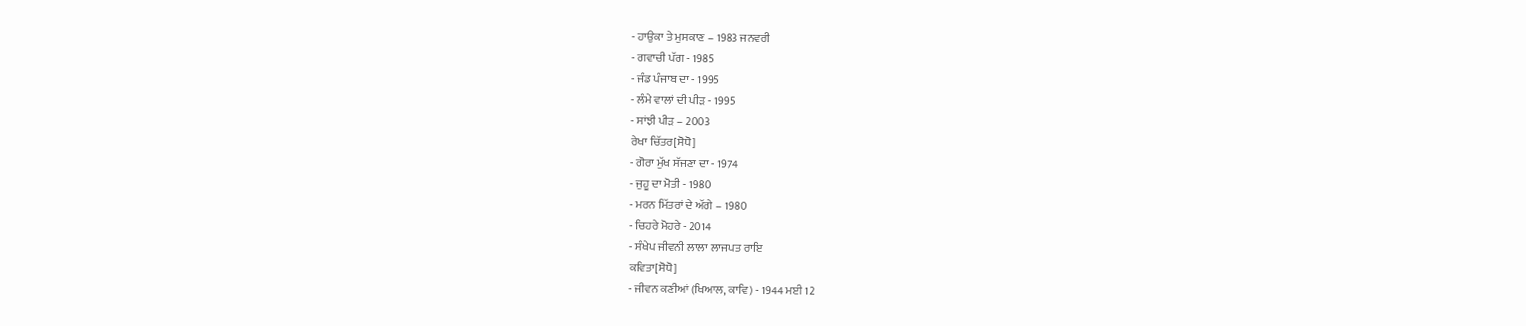- ਹਾਉਕਾ ਤੇ ਮੁਸਕਾਣ – 1983 ਜਨਵਰੀ
- ਗਵਾਚੀ ਪੱਗ - 1985
- ਜੰਡ ਪੰਜਾਬ ਦਾ - 1995
- ਲੰਮੇ ਵਾਲਾਂ ਦੀ ਪੀੜ - 1995
- ਸਾਂਝੀ ਪੀੜ – 2003
ਰੇਖਾ ਚਿੱਤਰ[ਸੋਧੋ]
- ਗੋਰਾ ਮੁੱਖ ਸੱਜਣਾ ਦਾ - 1974
- ਜੁਹੂ ਦਾ ਮੋਤੀ - 1980
- ਮਰਨ ਮਿੱਤਰਾਂ ਦੇ ਅੱਗੇ – 1980
- ਚਿਹਰੇ ਮੋਹਰੇ - 2014
- ਸੰਖੇਪ ਜੀਵਨੀ ਲਾਲਾ ਲਾਜਪਤ ਰਾਇ
ਕਵਿਤਾ[ਸੋਧੋ]
- ਜੀਵਨ ਕਣੀਆਂ (ਖਿਆਲ, ਕਾਵਿ) - 1944 ਮਈ 12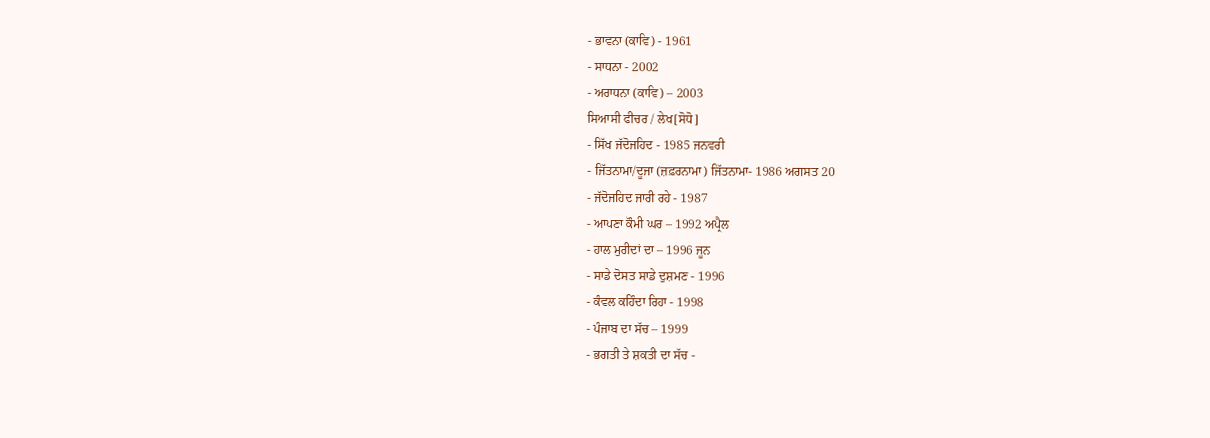- ਭਾਵਨਾ (ਕਾਵਿ) - 1961
- ਸਾਧਨਾ - 2002
- ਅਰਾਧਨਾ (ਕਾਵਿ) – 2003
ਸਿਆਸੀ ਫੀਚਰ / ਲੇਖ[ਸੋਧੋ]
- ਸਿੱਖ ਜੱਦੋਜਹਿਦ - 1985 ਜਨਵਰੀ
- ਜਿੱਤਨਾਮਾ/ਦੂਜਾ (ਜ਼ਫ਼ਰਨਾਮਾ) ਜਿੱਤਨਾਮਾ- 1986 ਅਗਸਤ 20
- ਜੱਦੋਜਹਿਦ ਜਾਰੀ ਰਹੇ - 1987
- ਆਪਣਾ ਕੌਮੀ ਘਰ – 1992 ਅਪ੍ਰੈਲ
- ਹਾਲ ਮੁਰੀਦਾਂ ਦਾ – 1996 ਜੂਨ
- ਸਾਡੇ ਦੋਸਤ ਸਾਡੇ ਦੁਸ਼ਮਣ - 1996
- ਕੰਵਲ ਕਹਿੰਦਾ ਰਿਹਾ - 1998
- ਪੰਜਾਬ ਦਾ ਸੱਚ – 1999
- ਭਗਤੀ ਤੇ ਸ਼ਕਤੀ ਦਾ ਸੱਚ -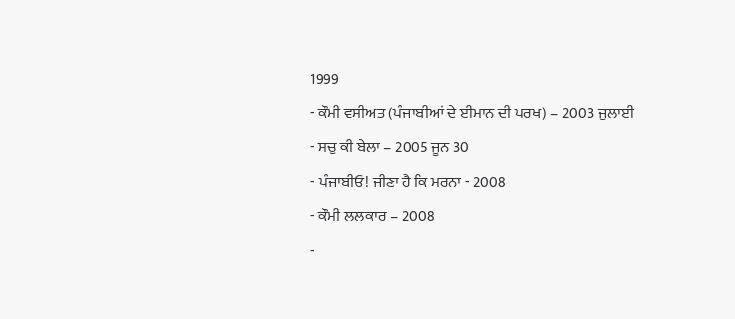1999
- ਕੌਮੀ ਵਸੀਅਤ (ਪੰਜਾਬੀਆਂ ਦੇ ਈਮਾਨ ਦੀ ਪਰਖ) – 2003 ਜੁਲਾਈ
- ਸਚੁ ਕੀ ਬੇਲਾ – 2005 ਜੂਨ 30
- ਪੰਜਾਬੀਓ! ਜੀਣਾ ਹੈ ਕਿ ਮਰਨਾ - 2008
- ਕੌਮੀ ਲਲਕਾਰ – 2008
-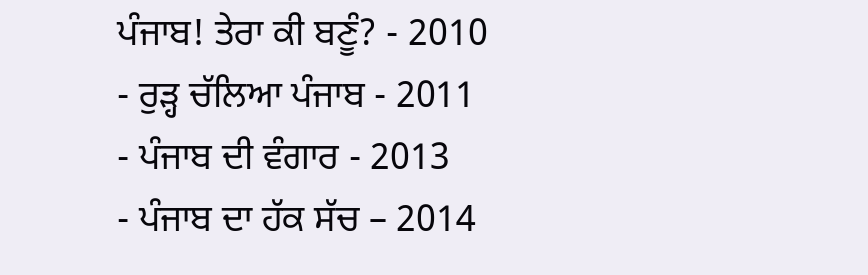ਪੰਜਾਬ! ਤੇਰਾ ਕੀ ਬਣੂੰ? - 2010
- ਰੁੜ੍ਹ ਚੱਲਿਆ ਪੰਜਾਬ - 2011
- ਪੰਜਾਬ ਦੀ ਵੰਗਾਰ - 2013
- ਪੰਜਾਬ ਦਾ ਹੱਕ ਸੱਚ – 2014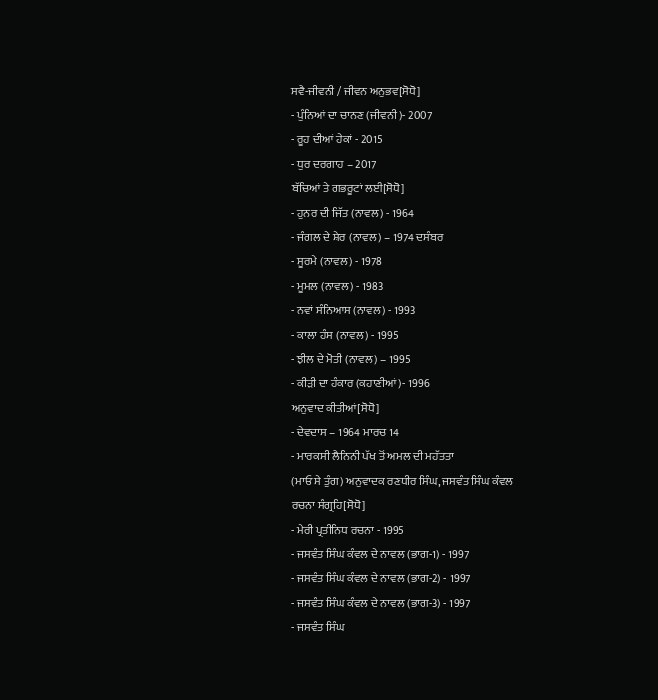ਸਵੈ-ਜੀਵਨੀ / ਜੀਵਨ ਅਨੁਭਵ[ਸੋਧੋ]
- ਪੁੰਨਿਆਂ ਦਾ ਚਾਨਣ (ਜੀਵਨੀ)- 2007
- ਰੂਹ ਦੀਆਂ ਹੇਕਾਂ - 2015
- ਧੁਰ ਦਰਗਾਹ – 2017
ਬੱਚਿਆਂ ਤੇ ਗਭਰੂਟਾਂ ਲਈ[ਸੋਧੋ]
- ਹੁਨਰ ਦੀ ਜਿੱਤ (ਨਾਵਲ) - 1964
- ਜੰਗਲ ਦੇ ਸ਼ੇਰ (ਨਾਵਲ) – 1974 ਦਸੰਬਰ
- ਸੂਰਮੇ (ਨਾਵਲ) - 1978
- ਮੂਮਲ (ਨਾਵਲ) - 1983
- ਨਵਾਂ ਸੰਨਿਆਸ (ਨਾਵਲ) - 1993
- ਕਾਲਾ ਹੰਸ (ਨਾਵਲ) - 1995
- ਝੀਲ ਦੇ ਮੋਤੀ (ਨਾਵਲ) – 1995
- ਕੀੜੀ ਦਾ ਹੰਕਾਰ (ਕਹਾਣੀਆਂ)- 1996
ਅਨੁਵਾਦ ਕੀਤੀਆਂ[ਸੋਧੋ]
- ਦੇਵਦਾਸ – 1964 ਮਾਰਚ 14
- ਮਾਰਕਸੀ ਲੈਨਿਨੀ ਪੱਖ ਤੋਂ ਅਮਲ ਦੀ ਮਹੱਤਤਾ
(ਮਾਓ ਸੇ ਤੁੰਗ) ਅਨੁਵਾਦਕ ਰਣਧੀਰ ਸਿੰਘ, ਜਸਵੰਤ ਸਿੰਘ ਕੰਵਲ
ਰਚਨਾ ਸੰਗ੍ਰਹਿ[ਸੋਧੋ]
- ਮੇਰੀ ਪ੍ਰਤੀਨਿਧ ਰਚਨਾ - 1995
- ਜਸਵੰਤ ਸਿੰਘ ਕੰਵਲ ਦੇ ਨਾਵਲ (ਭਾਗ-1) - 1997
- ਜਸਵੰਤ ਸਿੰਘ ਕੰਵਲ ਦੇ ਨਾਵਲ (ਭਾਗ-2) - 1997
- ਜਸਵੰਤ ਸਿੰਘ ਕੰਵਲ ਦੇ ਨਾਵਲ (ਭਾਗ-3) - 1997
- ਜਸਵੰਤ ਸਿੰਘ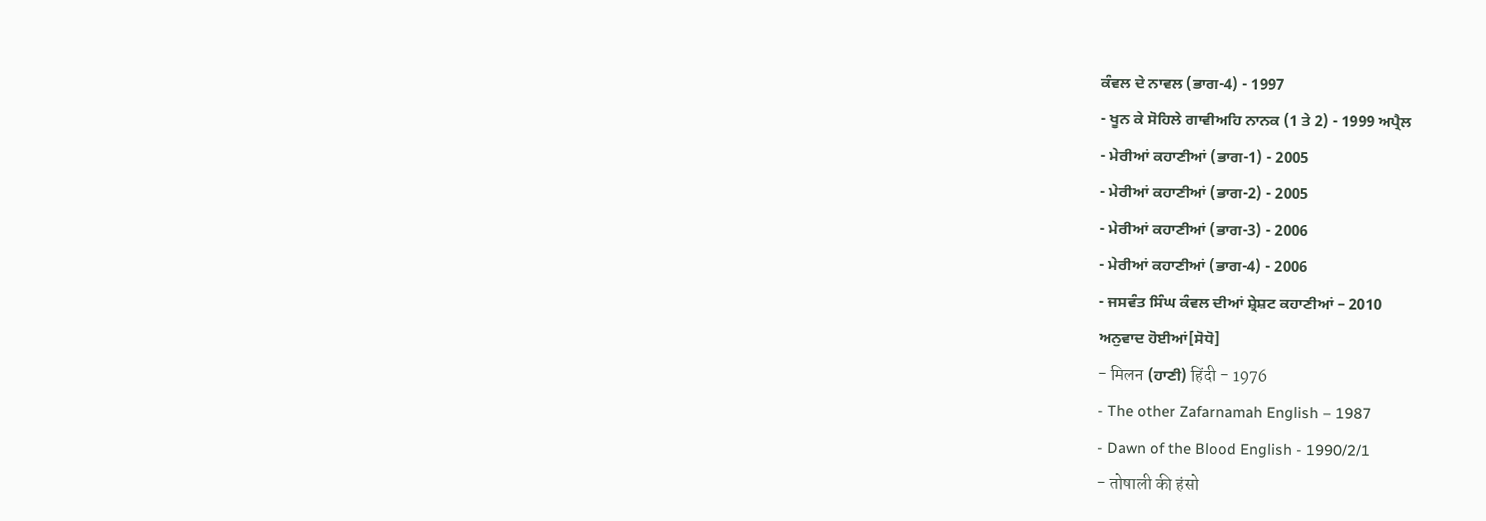ਕੰਵਲ ਦੇ ਨਾਵਲ (ਭਾਗ-4) - 1997
- ਖੂਨ ਕੇ ਸੋਹਿਲੇ ਗਾਵੀਅਹਿ ਨਾਨਕ (1 ਤੇ 2) - 1999 ਅਪ੍ਰੈਲ
- ਮੇਰੀਆਂ ਕਹਾਣੀਆਂ (ਭਾਗ-1) - 2005
- ਮੇਰੀਆਂ ਕਹਾਣੀਆਂ (ਭਾਗ-2) - 2005
- ਮੇਰੀਆਂ ਕਹਾਣੀਆਂ (ਭਾਗ-3) - 2006
- ਮੇਰੀਆਂ ਕਹਾਣੀਆਂ (ਭਾਗ-4) - 2006
- ਜਸਵੰਤ ਸਿੰਘ ਕੰਵਲ ਦੀਆਂ ਸ਼੍ਰੇਸ਼ਟ ਕਹਾਣੀਆਂ – 2010
ਅਨੁਵਾਦ ਹੋਈਆਂ[ਸੋਧੋ]
- मिलन (ਹਾਣੀ) हिंदी - 1976
- The other Zafarnamah English – 1987
- Dawn of the Blood English - 1990/2/1
- तोषाली की हंसो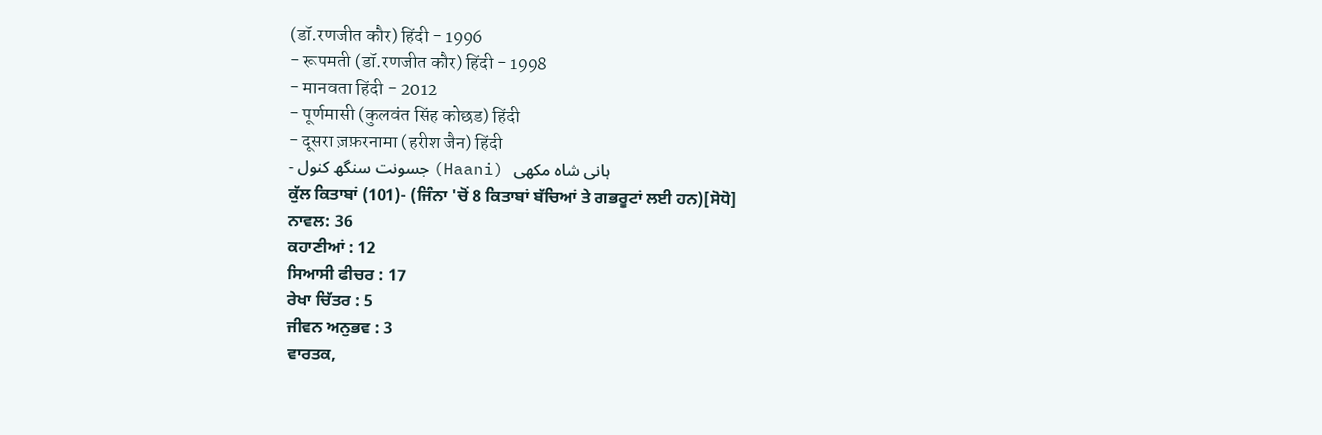(डॉ.रणजीत कौर) हिंदी - 1996
- रूपमती (डॉ.रणजीत कौर) हिंदी - 1998
- मानवता हिंदी - 2012
- पूर्णमासी (कुलवंत सिंह कोछड) हिंदी
- दूसरा ज़फ़रनामा (हरीश जैन) हिंदी
- جسونت سنگھ کنول (Haani) ہانی شاہ مکھی
ਕੁੱਲ ਕਿਤਾਬਾਂ (101)- (ਜਿੰਨਾ 'ਚੋਂ 8 ਕਿਤਾਬਾਂ ਬੱਚਿਆਂ ਤੇ ਗਭਰੂਟਾਂ ਲਈ ਹਨ)[ਸੋਧੋ]
ਨਾਵਲ: 36
ਕਹਾਣੀਆਂ : 12
ਸਿਆਸੀ ਫੀਚਰ : 17
ਰੇਖਾ ਚਿੱਤਰ : 5
ਜੀਵਨ ਅਨੁਭਵ : 3
ਵਾਰਤਕ,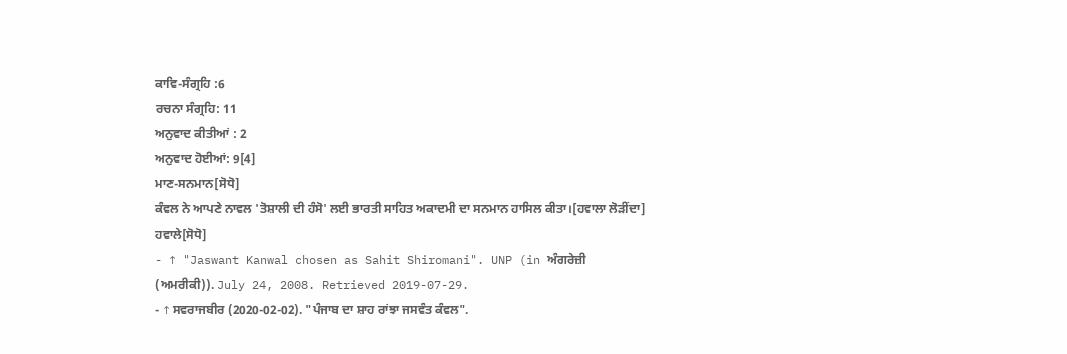ਕਾਵਿ-ਸੰਗ੍ਰਹਿ :6
ਰਚਨਾ ਸੰਗ੍ਰਹਿ: 11
ਅਨੁਵਾਦ ਕੀਤੀਆਂ : 2
ਅਨੁਵਾਦ ਹੋਈਆਂ: 9[4]
ਮਾਣ-ਸਨਮਾਨ[ਸੋਧੋ]
ਕੰਵਲ ਨੇ ਆਪਣੇ ਨਾਵਲ 'ਤੋਸ਼ਾਲੀ ਦੀ ਹੰਸੋ' ਲਈ ਭਾਰਤੀ ਸਾਹਿਤ ਅਕਾਦਮੀ ਦਾ ਸਨਮਾਨ ਹਾਸਿਲ ਕੀਤਾ।[ਹਵਾਲਾ ਲੋੜੀਂਦਾ]
ਹਵਾਲੇ[ਸੋਧੋ]
- ↑ "Jaswant Kanwal chosen as Sahit Shiromani". UNP (in ਅੰਗਰੇਜ਼ੀ (ਅਮਰੀਕੀ)). July 24, 2008. Retrieved 2019-07-29.
- ↑ ਸਵਰਾਜਬੀਰ (2020-02-02). "ਪੰਜਾਬ ਦਾ ਸ਼ਾਹ ਰਾਂਝਾ ਜਸਵੰਤ ਕੰਵਲ".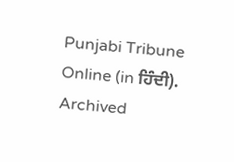Punjabi Tribune Online (in ਹਿੰਦੀ). Archived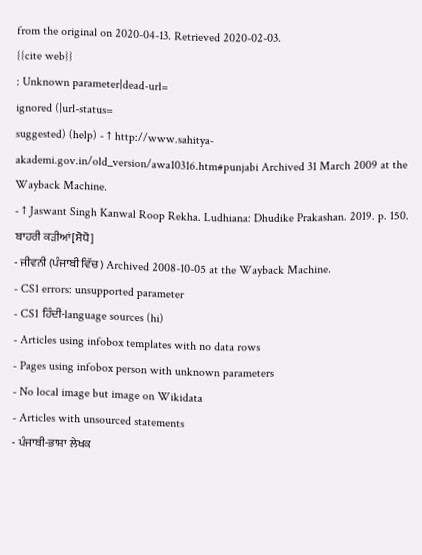from the original on 2020-04-13. Retrieved 2020-02-03.
{{cite web}}
: Unknown parameter|dead-url=
ignored (|url-status=
suggested) (help) - ↑ http://www.sahitya-akademi.gov.in/old_version/awa10316.htm#punjabi Archived 31 March 2009 at the Wayback Machine.
- ↑ Jaswant Singh Kanwal Roop Rekha. Ludhiana: Dhudike Prakashan. 2019. p. 150.
ਬਾਹਰੀ ਕੜੀਆਂ[ਸੋਧੋ]
- ਜੀਵਨੀ (ਪੰਜਾਬੀ ਵਿੱਚ) Archived 2008-10-05 at the Wayback Machine.
- CS1 errors: unsupported parameter
- CS1 ਹਿੰਦੀ-language sources (hi)
- Articles using infobox templates with no data rows
- Pages using infobox person with unknown parameters
- No local image but image on Wikidata
- Articles with unsourced statements
- ਪੰਜਾਬੀ-ਭਾਸ਼ਾ ਲੇਖਕ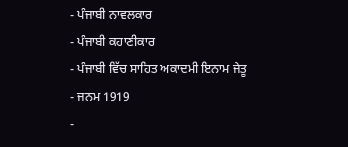- ਪੰਜਾਬੀ ਨਾਵਲਕਾਰ
- ਪੰਜਾਬੀ ਕਹਾਣੀਕਾਰ
- ਪੰਜਾਬੀ ਵਿੱਚ ਸਾਹਿਤ ਅਕਾਦਮੀ ਇਨਾਮ ਜੇਤੂ
- ਜਨਮ 1919
-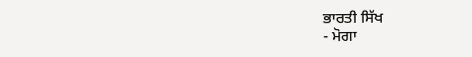ਭਾਰਤੀ ਸਿੱਖ
- ਮੋਗਾ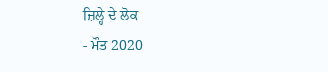ਜ਼ਿਲ੍ਹੇ ਦੇ ਲੋਕ
- ਮੌਤ 2020